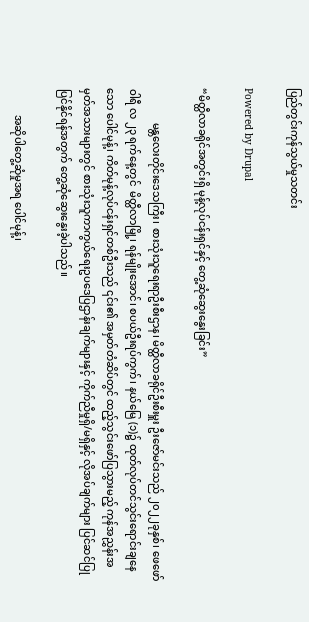ပြည်တွင်းကုန်သွယ်မှုသတင်း

Powered by Drupal

“မိတ္ထီလာခရိုင်အတွင်းရှိ မုန့်လုပ်ငန်းရှင်နှင့် တွေ့ဆုံဆွေးနွေးခြင်း”

             မန္တလေးတိုင်းဒေသကြီး၊ စားသုံးသူရေးရာဦးစီးဌာန၊ မိတ္ထီလာခရိုင်ဦးစီးမှူး ဦးဇော်မင်းသည် ၂၀၂၂ခုနှစ်၊ ဖေဖော်ဝါရီ လ ၂၃ ရက်နေ့တွင်  မိတ္ထီလာမြို့၊ ရန်မျိုးအောင်၊ စပယ်ဦးရပ်ကွက်၊ နယ်မြေ (၁)၌ ထုတ်လုပ်တင်သွင်းရောင်းချနေသော ပေါင်မုန့်၊ ကိတ်မုန့်လုပ်ငန်းရှင်တစ်ဦးသည် ၎င်း၏ အမှတ်တံဆိပ်တွင် ထည့်သွင်းဖော်ပြသွားမည့် ကုန်အညွှန်းအမှတ်အသားများတွင် စားသုံးသူကာကွယ်‌ရေးဥပဒေပြဌာန်းချက်များနှင့် ကိုက်ညီမှုရှိ/မရှိနှင့် လိုအပ်ချက်များ ပြင်ဆင်ပြုပြင်နိုင်ရန်အတွက် တွေ့ဆုံဆွေးနွေးခဲ့ပါသည်။

          အဆိုပါတွေ့ဆုံမှုအရ ပေါင်မုန့်၊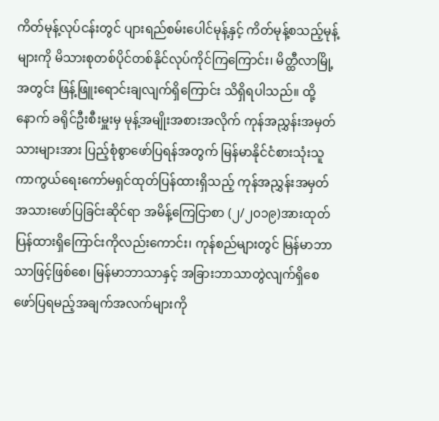ကိတ်မုန့်လုပ်ငန်းတွင် ပျားရည်စမ်းပေါင်မုန့်နှင့် ကိတ်မုန့်စသည့်မုန့်များကို မိသားစုတစ်ပိုင်တစ်နိုင်လုပ်ကိုင်ကြကြောင်း၊ မိတ္ထီလာမြို့အတွင်း ဖြန့်ဖြူးရောင်းချလျက်ရှိကြောင်း သိရှိရပါသည်။ ထို့နောက် ခရိုင်ဦးစီးမှူးမှ မုန့်အမျိုးအစားအလိုက် ကုန်အညွှန်းအမှတ်သားများအား ပြည့်စုံစွာဖော်ပြရန်အတွက် မြန်မာနိုင်ငံစားသုံးသူကာကွယ်ရေးကော်မရှင်ထုတ်ပြန်ထားရှိသည့် ကုန်အညွှန်းအမှတ်အသား‌ဖော်ပြခြင်းဆိုင်ရာ အမိန့်ကြေငြာစာ (၂/၂၀၁၉)အားထုတ်ပြန်ထားရှိကြောင်းကိုလည်းကောင်း၊ ကုန်စည်များတွင် မြန်မာဘာသာဖြင့်ဖြစ်စေ၊ မြန်မာဘာသာနှင့် အခြားဘာသာတွဲလျက်ရှိစေ ဖော်ပြရမည့်အချက်အလက်များကို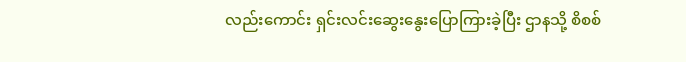လည်းကောင်း ရှင်းလင်းဆွေးနွေးပြောကြားခဲ့ပြီး ဌာနသို့ စိစစ်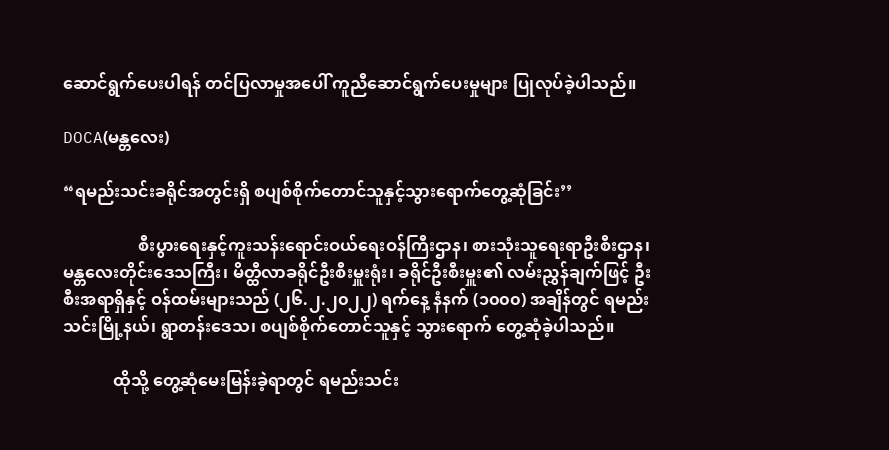ဆောင်ရွက်ပေးပါရန် တင်ပြလာမှုအပေါ် ကူညီဆောင်ရွက်ပေးမှုများ ပြုလုပ်ခဲ့ပါသည်။

DOCA(မန္တလေး)

“ရမည်းသင်းခရိုင်အတွင်းရှိ စပျစ်စိုက်တောင်သူနှင့်သွားရောက်တွေ့ဆုံခြင်း’’

                  စီးပွားရေးနှင့်ကူးသန်းရောင်းဝယ်ရေးဝန်ကြီးဌာန၊ စားသုံးသူရေးရာဦးစီးဌာန၊ မန္တလေးတိုင်းဒေသကြီး၊ မိတ္ထီလာခရိုင်ဦးစီးမှူးရုံး၊ ခရိုင်ဦးစီးမှူး၏ လမ်းညွှန်ချက်ဖြင့် ဦးစီးအရာရှိနှင့် ဝန်ထမ်းများသည် (၂၆.၂.၂၀၂၂) ရက်နေ့ နံနက် (၁၀၀၀) အချိန်တွင် ရမည်းသင်းမြို့နယ်၊ ရွာတန်းဒေသ၊ စပျစ်စိုက်တောင်သူနှင့် သွားရောက် တွေ့ဆုံခဲ့ပါသည်။

            ထိုသို့ တွေ့ဆုံမေးမြန်းခဲ့ရာတွင် ရမည်းသင်း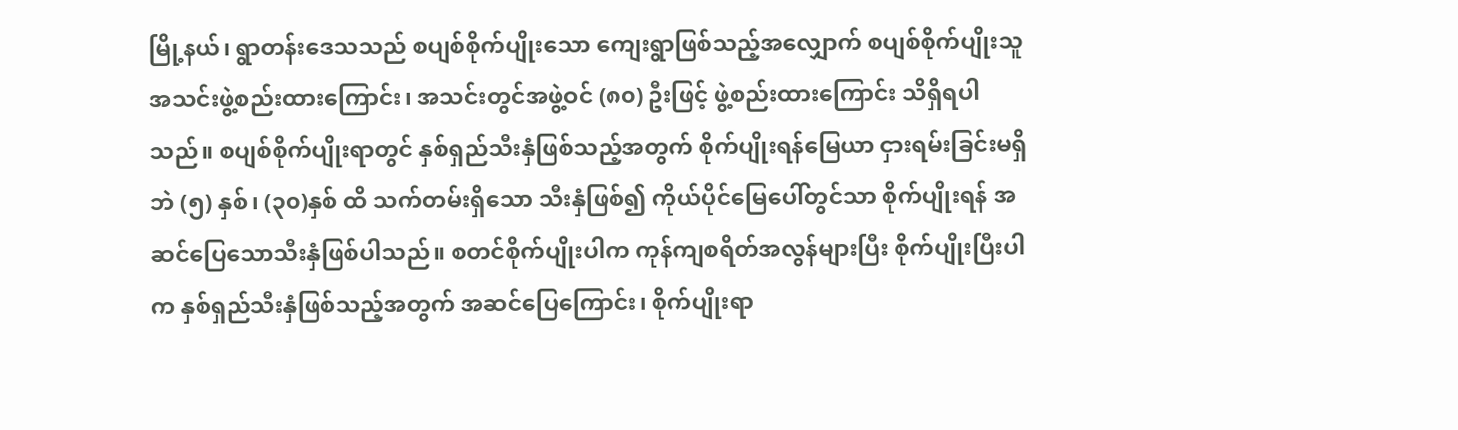မြို့နယ်၊ ရွာတန်းဒေသသည် စပျစ်စိုက်ပျိုးသော ကျေးရွာဖြစ်သည့်အလျှောက် စပျစ်စိုက်ပျိုးသူအသင်းဖွဲ့စည်းထားကြောင်း၊ အသင်းတွင်အဖွဲ့ဝင် (၈၀) ဦးဖြင့် ဖွဲ့စည်းထားကြောင်း သိရှိရပါသည်။ စပျစ်စိုက်ပျိုးရာတွင် နှစ်ရှည်သီးနှံဖြစ်သည့်အတွက် စိုက်ပျိုးရန်မြေယာ ငှားရမ်းခြင်းမရှိဘဲ (၅) နှစ်၊ (၃၀)နှစ် ထိ သက်တမ်းရှိသော သီးနှံဖြစ်၍ ကိုယ်ပိုင်မြေပေါ်တွင်သာ စိုက်ပျိုးရန် အဆင်ပြေသောသီးနှံဖြစ်ပါသည်။ စတင်စိုက်ပျိုးပါက ကုန်ကျစရိတ်အလွန်များပြီး စိုက်ပျိုးပြီးပါက နှစ်ရှည်သီးနှံဖြစ်သည့်အတွက် အဆင်ပြေကြောင်း၊ စိုက်ပျိုးရာ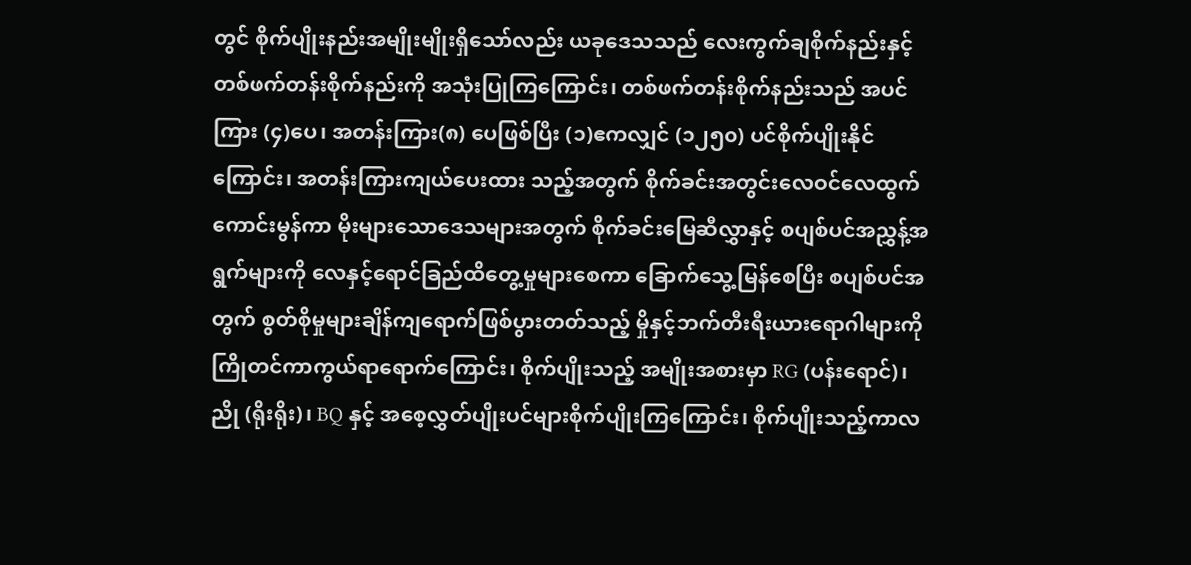တွင် စိုက်ပျိုးနည်းအမျိုးမျိုးရှိသော်လည်း ယခုဒေသသည် လေးကွက်ချစိုက်နည်းနှင့် တစ်ဖက်တန်းစိုက်နည်းကို အသုံးပြုကြကြောင်း၊ တစ်ဖက်တန်းစိုက်နည်းသည် အပင်ကြား (၄)ပေ၊ အတန်းကြား(၈) ပေဖြစ်ပြီး (၁)ဧကလျှင် (၁၂၅၀) ပင်စိုက်ပျိုးနိုင်ကြောင်း၊ အတန်းကြားကျယ်ပေးထား သည့်အတွက် စိုက်ခင်းအတွင်းလေဝင်လေထွက်ကောင်းမွန်ကာ မိုးများသောဒေသများအတွက် စိုက်ခင်းမြေဆီလွှာနှင့် စပျစ်ပင်အညွှန့်အရွက်များကို လေနှင့်ရောင်ခြည်ထိတွေ့မှုများစေကာ ခြောက်သွေ့မြန်စေပြီး စပျစ်ပင်အတွက် စွတ်စိုမှုများချိန်ကျရောက်ဖြစ်ပွားတတ်သည့် မှိုနှင့်ဘက်တီးရီးယားရောဂါများကို ကြိုတင်ကာကွယ်ရာရောက်ကြောင်း၊ စိုက်ပျိုးသည့် အမျိုးအစားမှာ RG (ပန်းရောင်)၊ ညို (ရိုးရိုး)၊ BQ နှင့် အစေ့လွှတ်ပျိုးပင်များစိုက်ပျိုးကြကြောင်း၊ စိုက်ပျိုးသည့်ကာလ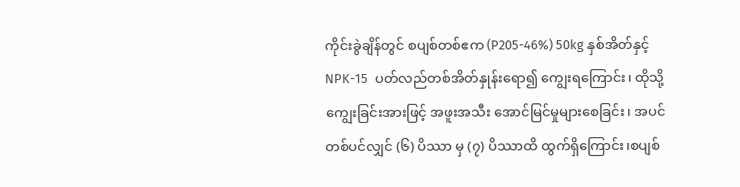ကိုင်းခွဲချိန်တွင် စပျစ်တစ်ဧက (P205-46%) 50kg နှစ်အိတ်နှင့် NPK-15  ပတ်လည်တစ်အိတ်နှုန်းရော၍ ကျွေးရကြောင်း၊ ထိုသို့ ကျွေးခြင်းအားဖြင့် အဖူးအသီး အောင်မြင်မှုများစေခြင်း၊ အပင်တစ်ပင်လျှင် (၆) ပိဿာ မှ (၇) ပိဿာထိ ထွက်ရှိကြောင်း၊စပျစ်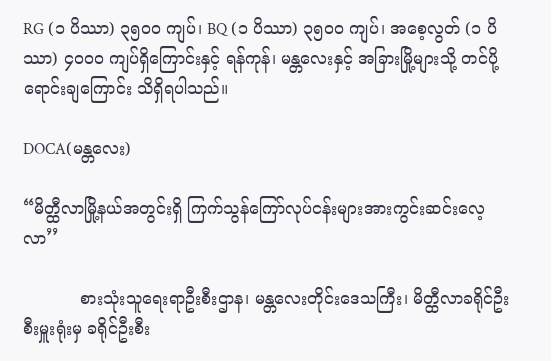RG (၁ ပိဿာ) ၃၅၀၀ ကျပ်၊ BQ (၁ ပိဿာ) ၃၅၀၀ ကျပ်၊ အစေ့လွတ် (၁ ပိဿာ) ၄၀၀၀ ကျပ်ရှိကြောင်းနှင့် ရန်ကုန်၊ မန္တလေးနှင့် အခြားမြို့များသို့ တင်ပို့ရောင်းချကြောင်း သိရှိရပါသည်။

DOCA(မန္တလေး)

“မိတ္ထီလာမြို့နယ်အတွင်းရှိ ကြက်သွန်ကြော်လုပ်ငန်းများအားကွင်းဆင်းလေ့လာ’’

           စားသုံးသူရေးရာဦးစီးဌာန၊ မန္တလေးတိုင်းဒေသကြီး၊ မိတ္ထီလာခရိုင်ဦးစီးမှူးရုံးမှ ခရိုင်ဦးစီး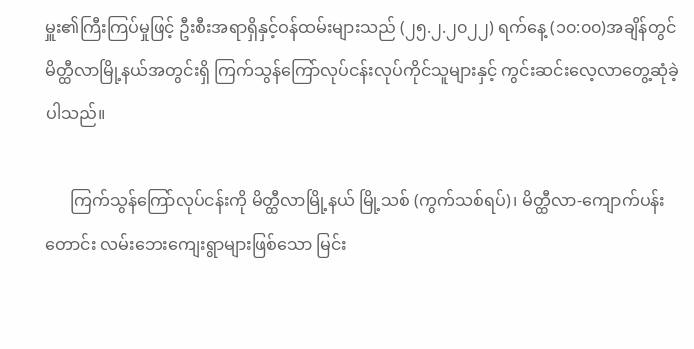မှူး၏ကြီးကြပ်မှုဖြင့် ဦးစီးအရာရှိနှင့်ဝန်ထမ်းများသည် (၂၅.၂.၂၀၂၂) ရက်နေ့ (၁၀:၀၀)အချိန်တွင် မိတ္ထီလာမြို့နယ်အတွင်းရှိ ကြက်သွန်ကြော်လုပ်ငန်းလုပ်ကိုင်သူများနှင့် ကွင်းဆင်းလေ့လာတွေ့ဆုံခဲ့ပါသည်။

      ကြက်သွန်ကြော်လုပ်ငန်းကို မိတ္ထီလာမြို့နယ် မြို့သစ် (ကွက်သစ်ရပ်)၊ မိတ္ထီလာ-ကျောက်ပန်းတောင်း လမ်းဘေးကျေးရွာများဖြစ်သော မြင်း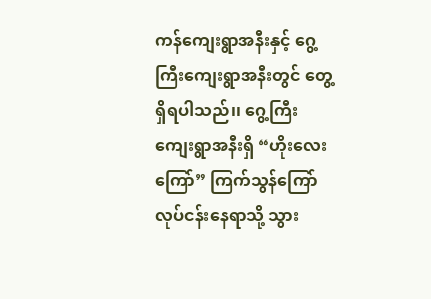ကန်ကျေးရွာအနီးနှင့် ဂွေ့ကြီးကျေးရွာအနီးတွင် တွေ့ရှိရပါသည်၊၊ ဂွေ့ကြီး ကျေးရွာအနီးရှိ “ဟိုးလေးကြော်” ကြက်သွန်ကြော်လုပ်ငန်းနေရာသို့ သွား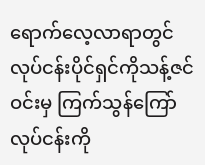ရောက်လေ့လာရာတွင် လုပ်ငန်းပိုင်ရှင်ကိုသန့်ဇင်ဝင်းမှ ကြက်သွန်ကြော်လုပ်ငန်းကို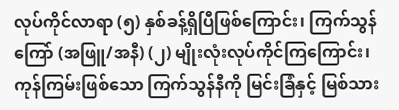လုပ်ကိုင်လာရာ (၅) နှစ်ခန့်ရှိပြီဖြစ်ကြောင်း၊ ကြက်သွန်ကြော် (အဖြူ/အနီ) (၂) မျိုးလုံးလုပ်ကိုင်ကြကြောင်း၊ ကုန်ကြမ်းဖြစ်သော ကြက်သွန်နီကို မြင်းခြံနှင့် မြစ်သား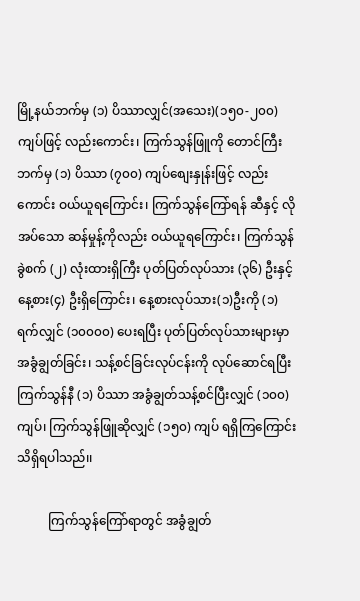မြို့နယ်ဘက်မှ (၁) ပိဿာလျှင်(အသေး)(၁၅၀-၂၀၀)ကျပ်ဖြင့် လည်းကောင်း၊ ကြက်သွန်ဖြူကို တောင်ကြီးဘက်မှ (၁) ပိဿာ (၇၀၀) ကျပ်စျေးနှုန်းဖြင့် လည်းကောင်း ဝယ်ယူရကြောင်း၊ ကြက်သွန်ကြော်ရန် ဆီနှင့် လိုအပ်သော ဆန်မှုန့်ကိုလည်း ဝယ်ယူရကြောင်း၊ ကြက်သွန်ခွဲစက် (၂) လုံးထားရှိကြီး ပုတ်ပြတ်လုပ်သား (၃၆) ဦးနှင့် နေ့စား(၄) ဦးရှိကြောင်း၊ နေ့စားလုပ်သား(၁)ဦးကို (၁) ရက်လျှင် (၁၀၀၀၀) ပေးရပြီး ပုတ်ပြတ်လုပ်သားများမှာ အခွံချွတ်ခြင်း၊ သန့်စင်ခြင်းလုပ်ငန်းကို လုပ်ဆောင်ရပြီး ကြက်သွန်နီ (၁) ပိဿာ အခွံချွတ်သန့်စင်ပြီးလျှင် (၁၀၀) ကျပ်၊ ကြက်သွန်ဖြူဆိုလျှင် (၁၅၀) ကျပ် ရရှိကြကြောင်းသိရှိရပါသည်၊၊

          ကြက်သွန်ကြော်ရာတွင် အခွံချွတ်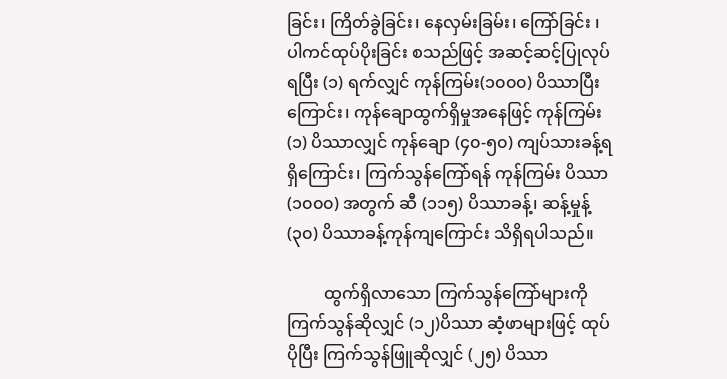ခြင်း၊ ကြိတ်ခွဲခြင်း၊ နေလှမ်းခြမ်း၊ ကြော်ခြင်း ၊ ပါကင်ထုပ်ပိုးခြင်း စသည်ဖြင့် အဆင့်ဆင့်ပြုလုပ်ရပြီး (၁) ရက်လျှင် ကုန်ကြမ်း(၁၀၀၀) ပိဿာပြီးကြောင်း၊ ကုန်ချောထွက်ရှိမှုအနေဖြင့် ကုန်ကြမ်း (၁) ပိဿာလျှင် ကုန်ချော (၄၀-၅၀) ကျပ်သားခန့်ရရှိကြောင်း၊ ကြက်သွန်ကြော်ရန် ကုန်ကြမ်း ပိဿာ (၁၀၀၀) အတွက် ဆီ (၁၁၅) ပိဿာခန့်၊ ဆန့်မှုန့် (၃၀) ပိဿာခန့်ကုန်ကျကြောင်း သိရှိရပါသည်။

         ထွက်ရှိလာသော ကြက်သွန်ကြော်များကို ကြက်သွန်ဆိုလျှင် (၁၂)ပိဿာ ဆံ့ဖာများဖြင့် ထုပ်ပိုပြီး ကြက်သွန်ဖြူဆိုလျှင် (၂၅) ပိဿာ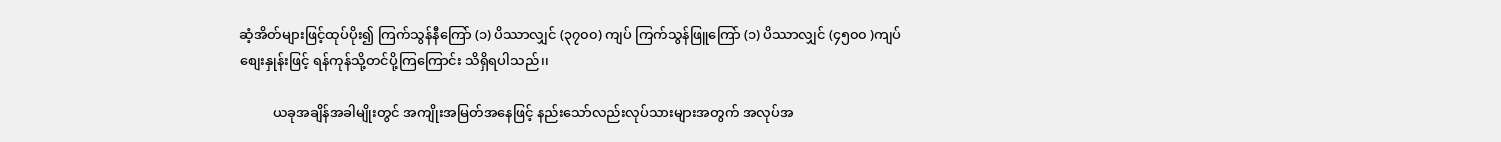ဆံ့အိတ်များဖြင့်ထုပ်ပိုး၍ ကြက်သွန်နီကြော် (၁) ပိဿာလျှင် (၃၇၀၀) ကျပ် ကြက်သွန်ဖြူကြော် (၁) ပိဿာလျှင် (၄၅၀၀ )ကျပ် စျေးနှုန်းဖြင့် ရန်ကုန်သို့တင်ပို့ကြကြောင်း သိရှိရပါသည်၊၊

          ယခုအချိန်အခါမျိုးတွင် အကျိုးအမြတ်အနေဖြင့် နည်းသော်လည်းလုပ်သားများအတွက် အလုပ်အ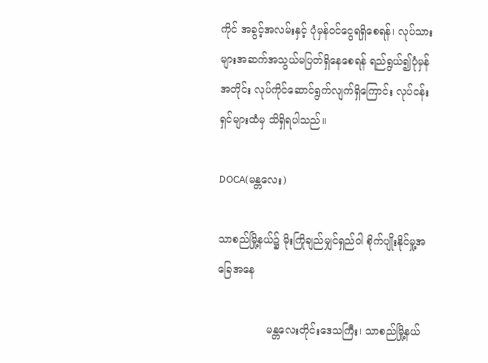ကိုင် အခွင့်အလမ်းနှင့် ပုံမှန်ဝင်‌ငွေရရှိစေရန်၊ လုပ်သားများအဆက်အသွယ်မပြတ်ရှိနေစေရန် ရည်ရွယ်၍ပုံမှန်အတိုင်း လုပ်ကိုင်ဆောင်ရွက်လျက်ရှိကြောင်း လုပ်ငန်းရှင်များထံမှ သိရှိရပါသည်။

DOCA(မန္တလေး)

သာစည်မြို့နယ်၌ မိုးကြိုချည်မျှင်ရှည်ဝါ စိုက်ပျိုးနိုင်မှု့အခြေအနေ

               မန္တလေးတိုင်းဒေသကြီး၊ သာစည်မြို့နယ်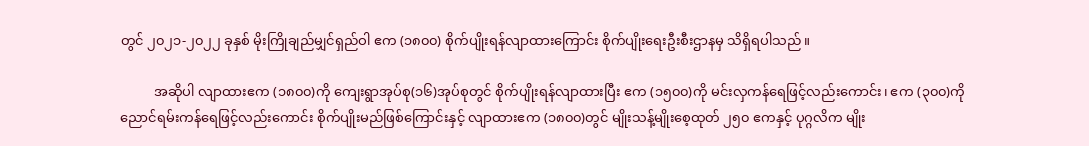တွင် ၂၀၂၁-၂၀၂၂ ခုနှစ် မိုးကြိုချည်မျှင်ရှည်ဝါ ဧက (၁၈၀၀) စိုက်ပျိုးရန်လျာထားကြောင်း စိုက်ပျိုးရေးဦးစီးဌာနမှ သိရှိရပါသည်။

          အဆိုပါ လျာထားဧက (၁၈၀၀)ကို ကျေးရွာအုပ်စု(၁၆)အုပ်စုတွင် စိုက်ပျိုးရန်လျာထားပြီး ဧက (၁၅၀၀)ကို မင်းလှကန်‌ရေဖြင့်လည်းကောင်း၊ ဧက (၃၀၀)ကို ညောင်ရမ်းကန်ရေဖြင့်လည်းကောင်း စိုက်ပျိုးမည်ဖြစ်ကြောင်းနှင့် လျာထားဧက (၁၈၀၀)တွင် မျိုးသန့်မျိုးစေ့ထုတ် ၂၅၀ ဧကနှင့် ပုဂ္ဂလိက မျိုး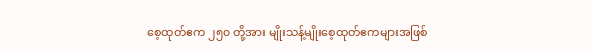စေ့ထုတ်ဧက ၂၅၀ တို့အား မျိုးသန့်မျိုးစေ့ထုတ်ဧကများအဖြစ်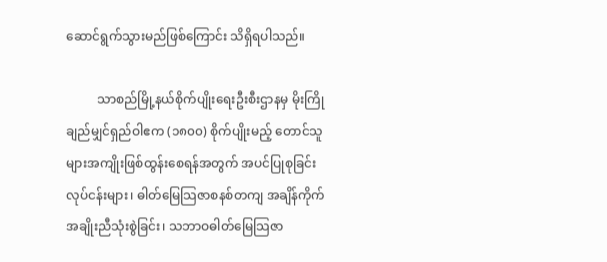ဆောင်ရွက်သွားမည်ဖြစ်ကြောင်း သိရှိရပါသည်။

          သာစည်မြို့နယ်စိုက်ပျိုးရေးဦးစီးဌာနမှ မိုးကြိုချည်မျှင်ရှည်ဝါဧက (၁၈၀၀) စိုက်ပျိုးမည့် တောင်သူများအကျိုးဖြစ်ထွန်းစေရန်အတွက် အပင်ပြုစုခြင်းလုပ်ငန်းများ၊ ဓါတ်မြေသြဇာစနစ်တကျ အချိန်ကိုက်အချိုးညီသုံးစွဲခြင်း၊ သဘာဝဓါတ်မြေသြဇာ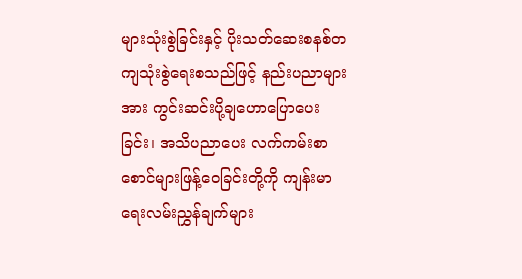များသုံးစွဲခြင်းနှင့် ပိုးသတ်ဆေးစနစ်တကျသုံးစွဲရေးစသည်ဖြင့် နည်းပညာများအား ကွင်းဆင်းပို့ချဟောပြောပေးခြင်း၊ အသိပညာပေး လက်ကမ်းစာစောင်များဖြန့်ဝေခြင်းတို့ကို ကျန်းမာရေးလမ်းညွှန်ချက်များ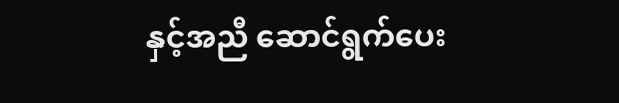နှင့်အညီ ဆောင်ရွက်ပေး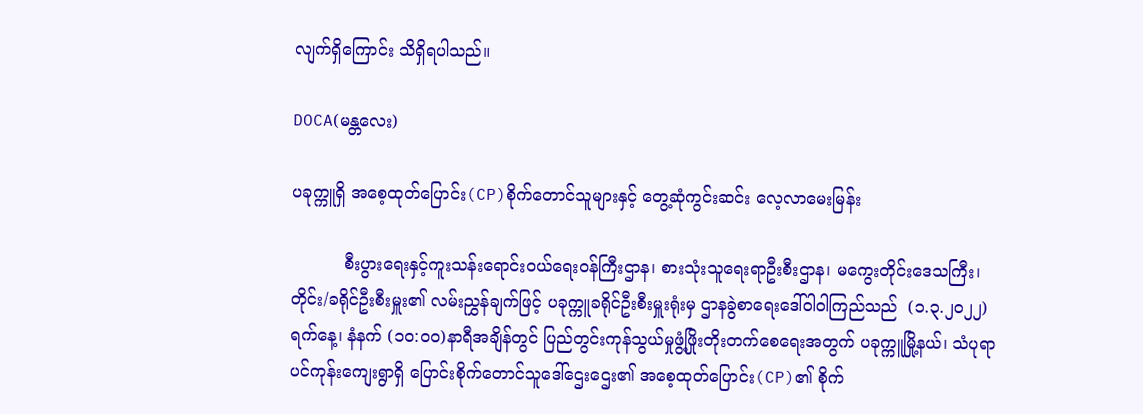လျက်ရှိကြောင်း သိရှိရပါသည်။

DOCA(မန္တလေး)

ပခုက္ကူရှိ အစေ့ထုတ်ပြောင်း(CP)စိုက်တောင်သူများနှင့် တွေ့ဆုံကွင်းဆင်း လေ့လာမေးမြန်း

          စီးပွားရေးနှင့်ကူးသန်းရောင်းဝယ်ရေးဝန်ကြီးဌာန၊ စားသုံးသူရေးရာဦးစီးဌာန၊ မကွေးတိုင်းဒေသကြီး၊ တိုင်း/ခရိုင်ဦးစီးမှူး၏ လမ်းညွှန်ချက်ဖြင့် ပခုက္ကူခရိုင်ဦးစီးမှူးရုံးမှ ဌာနခွဲစာရေးဒေါ်ဝါဝါကြည်သည်  (၁.၃.၂၀၂၂)ရက်နေ့၊ နံနက် (၁၀:၀၀)နာရီအချိန်တွင် ပြည်တွင်းကုန်သွယ်မှုဖွံ့ဖြိုးတိုးတက်စေရေးအတွက် ပခုက္ကူမြို့နယ်၊ သံပုရာပင်ကုန်းကျေးရွာရှိ ပြောင်းစိုက်တောင်သူဒေါ်ဌေးဌေး၏ အစေ့ထုတ်ပြောင်း(CP)၏ စိုက်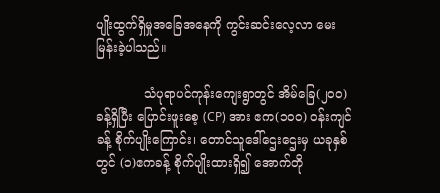ပျိုးထွက်ရှိမှုအခြေအနေကို ကွင်းဆင်းလေ့လာ မေးမြန်းခဲ့ပါသည်။

            သံပုရာပင်ကုန်းကျေးရွာတွင် အိမ်ခြေ(၂၀၀)ခန့်ရှိပြီး ပြောင်းဖူးစေ့ (CP) အား ဧက(၁၀၀) ဝန်းကျင်ခန့် စိုက်ပျိုးကြောင်း၊ တောင်သူဒေါ်ဌေးဌေးမှ ယခုနှစ်တွင် (၁)ဧကခန့် စိုက်ပျိုးထားရှိ၍ အောက်တို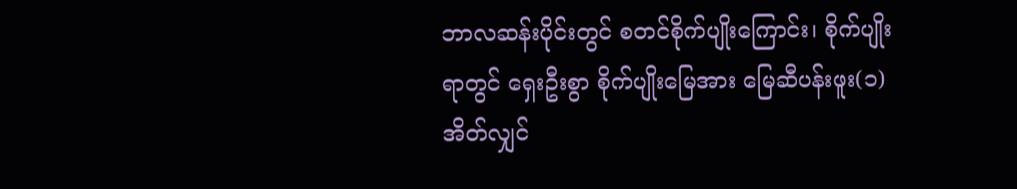ဘာလဆန်းပိုင်းတွင် စတင်စိုက်ပျိုးကြောင်း၊ စိုက်ပျိုးရာတွင် ရှေးဦးစွာ စိုက်ပျိုးမြေအား မြေဆီပန်းဖူး(၁) အိတ်လျှင်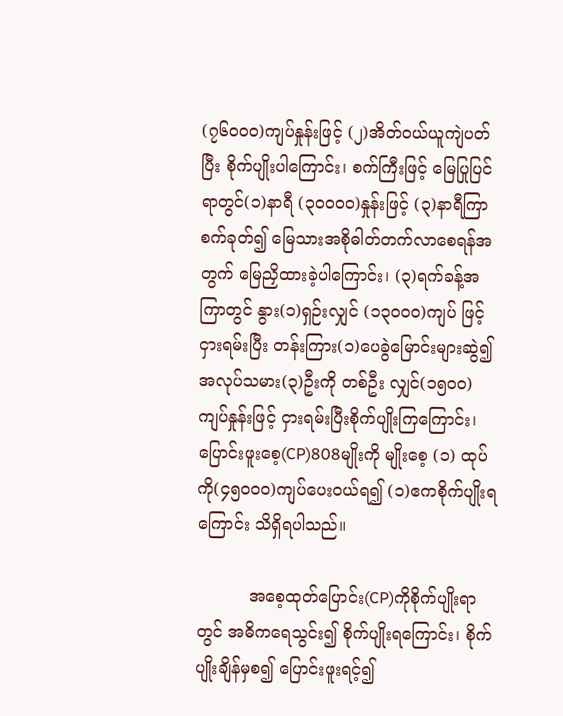(၇၆၀၀၀)ကျပ်နှုန်းဖြင့် (၂)အိတ်ဝယ်ယူကျဲပတ်ပြီး စိုက်ပျိုးပါကြောင်း၊ စက်ကြီးဖြင့် မြေပြုပြင်ရာတွင်(၁)နာရီ (၃၀၀၀၀)နှုန်းဖြင့် (၃)နာရီကြာစက်ခုတ်၍ မြေသားအစိုဓါတ်တက်လာစေရန်အတွက် မြေညှိထားခဲ့ပါကြောင်း၊ (၃)ရက်ခန့်အကြာတွင် နွား(၁)ရှဉ်းလျှင် (၁၃၀၀၀)ကျပ် ဖြင့်ငှားရမ်းပြီး တန်းကြား(၁)ပေခွဲမြောင်းများဆွဲ၍ အလုပ်သမား(၃)ဦးကို တစ်ဦး လျှင်(၁၅၀၀)ကျပ်နှုန်းဖြင့် ငှားရမ်းပြီးစိုက်ပျိုးကြကြောင်း၊  ပြောင်းဖူးစေ့(CP)808မျိုးကို မျိုးစေ့ (၁) ထုပ်ကို(၄၅၀၀၀)ကျပ်ပေးဝယ်ရ၍ (၁)ဧကစိုက်ပျိုးရကြောင်း သိရှိရပါသည်။

          အစေ့ထုတ်ပြောင်း(CP)ကိုစိုက်ပျိုးရာတွင် အဓိကရေသွင်း၍ စိုက်ပျိုးရကြောင်း၊ စိုက်ပျိုးချိန်မှစ၍ ပြောင်းဖူးရင့်၍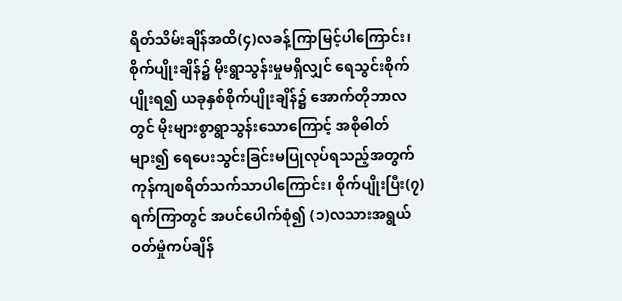ရိတ်သိမ်းချိန်အထိ(၄)လခန့်ကြာမြင့်ပါကြောင်း၊ စိုက်ပျိုးချိန်၌ မိုးရွာသွန်းမှုမရှိလျှင် ရေသွင်းစိုက်ပျိုးရ၍ ယခုနှစ်စိုက်ပျိုးချိန်၌ အောက်တိုဘာလတွင် မိုးများစွာရွာသွန်းသောကြောင့် အစိုဓါတ်များ၍ ရေပေးသွင်းခြင်းမပြုလုပ်ရသည့်အတွက် ကုန်ကျစရိတ်သက်သာပါကြောင်း၊ စိုက်ပျိုးပြီး(၇)ရက်ကြာတွင် အပင်ပေါက်စုံ၍ (၁)လသားအရွယ် ဝတ်မှုံကပ်ချိန်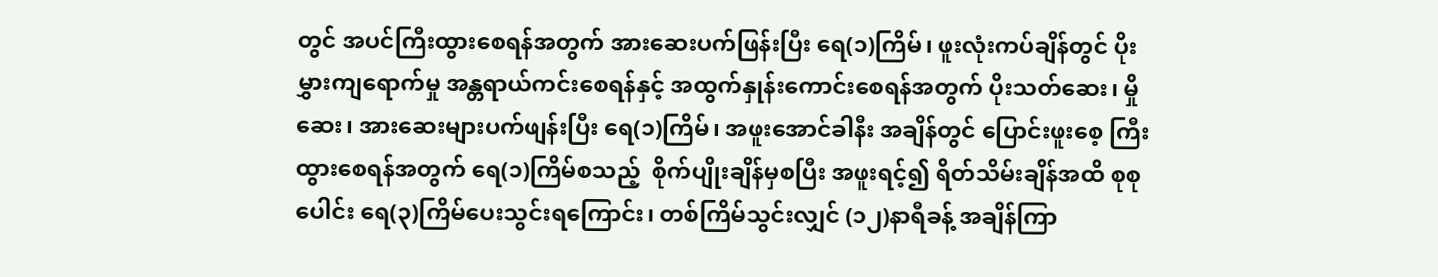တွင် အပင်ကြီးထွားစေရန်အတွက် အားဆေးပက်ဖြန်းပြီး ရေ(၁)ကြိမ်၊ ဖူးလုံးကပ်ချိန်တွင် ပိုးမွှားကျရောက်မှု အန္တရာယ်ကင်းစေရန်နှင့် အထွက်နှုန်းကောင်းစေရန်အတွက် ပိုးသတ်ဆေး၊ မှိုဆေး၊ အားဆေးများပက်ဖျန်းပြီး ရေ(၁)ကြိမ်၊ အဖူးအောင်ခါနီး အချိန်တွင် ပြောင်းဖူးစေ့ ကြီးထွားစေရန်အတွက် ရေ(၁)ကြိမ်စသည့်  စိုက်ပျိုးချိန်မှစပြီး အဖူးရင့်၍ ရိတ်သိမ်းချိန်အထိ စုစုပေါင်း ရေ(၃)ကြိမ်ပေးသွင်းရကြောင်း၊ တစ်ကြိမ်သွင်းလျှင် (၁၂)နာရီခန့် အချိန်ကြာ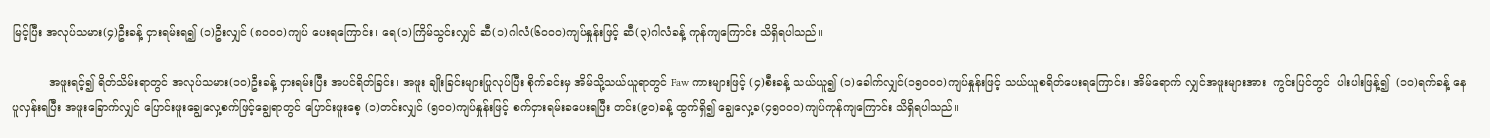မြင့်ပြီး အလုပ်သမား(၄)ဦးခန့် ငှားရမ်းရ၍ (၁)ဦးလျှင် (၈၀၀၀)ကျပ် ပေးရကြောင်း၊ ရေ(၁)ကြိမ်သွင်းလျှင် ဆီ(၁)ဂါလံ(၆၀၀၀)ကျပ်နှုန်းဖြင့် ဆီ(၃)ဂါလံခန့် ကုန်ကျကြောင်း သိရှိရပါသည်။

          အဖူးရင့်၍ ရိတ်သိမ်းရာတွင် အလုပ်သမား(၁၀)ဦးခန့် ငှားရမ်းပြီး အပင်ရိတ်ခြင်း၊ အဖူး ချိုးခြင်းများပြုလုပ်ပြီး စိုက်ခင်းမှ အိမ်သို့သယ်ယူရာတွင် Faw ကားများဖြင့် (၄)စီးခန့် သယ်ယူ၍ (၁)ခေါက်လျှင်(၁၅၀၀၀)ကျပ်နှုန်းဖြင့် သယ်ယူစရိတ်ပေးရကြောင်း၊ အိမ်ရောက် လျှင်အဖူးများအား  ကွင်းပြင်တွင်  ပါးပါးဖြန့်၍  (၁၀)ရက်ခန့် နေပူလှန်းရပြီး အဖူးခြောက်လျှင် ပြောင်းဖူးချွေလှေ့စက်ဖြင့်ချွေရာတွင် ပြောင်းဖူးစေ့ (၁)တင်းလျှင် (၅၀၀)ကျပ်နှုန်းဖြင့် စက်ငှားရမ်းခပေးရပြီး တင်း(၉၀)ခန့် ထွက်ရှိ၍ ချွေလှေ့ခ(၄၅၀၀၀)ကျပ်ကုန်ကျကြောင်း သိရှိရပါသည်။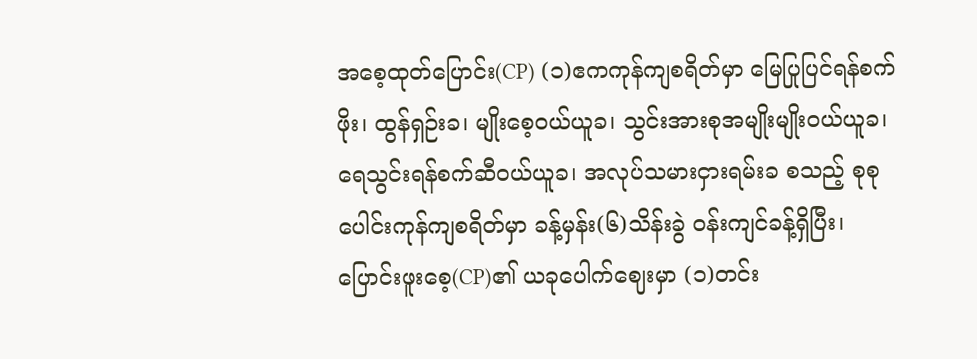အစေ့ထုတ်ပြောင်း(CP) (၁)ဧကကုန်ကျစရိတ်မှာ မြေပြုပြင်ရန်စက်ဖိုး၊ ထွန်ရှဉ်းခ၊ မျိုးစေ့ဝယ်ယူခ၊ သွင်းအားစုအမျိုးမျိုးဝယ်ယူခ၊ ရေသွင်းရန်စက်ဆီဝယ်ယူခ၊ အလုပ်သမားငှားရမ်းခ စသည့် စုစုပေါင်းကုန်ကျစရိတ်မှာ ခန့်မှန်း(၆)သိန်းခွဲ ဝန်းကျင်ခန့်ရှိပြီး၊ ပြောင်းဖူးစေ့(CP)၏ ယခုပေါက်ဈေးမှာ (၁)တင်း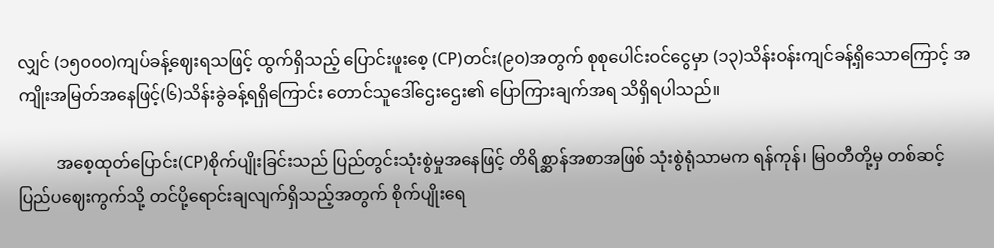လျှင် (၁၅၀၀၀)ကျပ်ခန့်ဈေးရသဖြင့် ထွက်ရှိသည့် ပြောင်းဖူးစေ့ (CP)တင်း(၉၀)အတွက် စုစုပေါင်းဝင်ငွေမှာ (၁၃)သိန်းဝန်းကျင်ခန့်ရှိသောကြောင့် အကျိုးအမြတ်အနေဖြင့်(၆)သိန်းခွဲခန့်ရရှိကြောင်း တောင်သူဒေါ်ဌေးဌေး၏ ပြောကြားချက်အရ သိရှိရပါသည်။

         အစေ့ထုတ်ပြောင်း(CP)စိုက်ပျိုးခြင်းသည် ပြည်တွင်းသုံးစွဲမှုအနေဖြင့် တိရိစ္ဆာန်အစာအဖြစ် သုံးစွဲရုံသာမက ရန်ကုန်၊ မြဝတီတို့မှ တစ်ဆင့် ပြည်ပဈေးကွက်သို့ တင်ပို့ရောင်းချလျက်ရှိသည့်အတွက် စိုက်ပျိုးရေ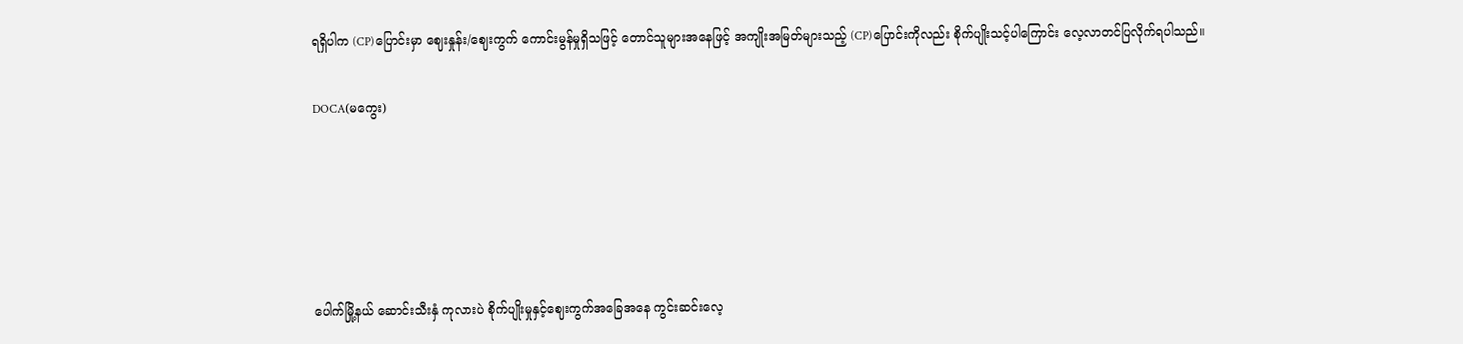ရရှိပါက (CP)ပြောင်းမှာ ဈေးနှုန်း/ဈေးကွက် ကောင်းမွန်မှုရှိသဖြင့် တောင်သူများအနေဖြင့် အကျိုးအမြတ်များသည့် (CP)ပြောင်းကိုလည်း စိုက်ပျိုးသင့်ပါကြောင်း လေ့လာတင်ပြလိုက်ရပါသည်။

DOCA(မကွေး)





ပေါက်မြို့နယ် ဆောင်းသီးနှံ ကုလားပဲ စိုက်ပျိုးမှုနှင့်ဈေးကွက်အခြေအနေ ကွင်းဆင်းလေ့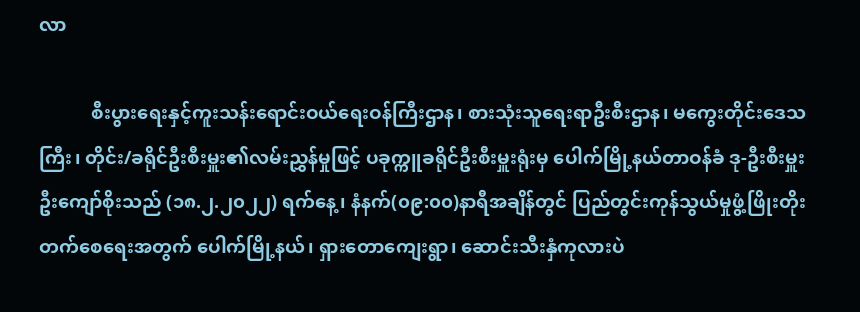လာ

           စီးပွားရေးနှင့်ကူးသန်းရောင်းဝယ်ရေးဝန်ကြီးဌာန၊ စားသုံးသူရေးရာဦးစီးဌာန၊ မကွေးတိုင်းဒေသကြီး၊ တိုင်း/ခရိုင်ဦးစီးမှူး၏လမ်းညွှန်မှုဖြင့် ပခုက္ကူခရိုင်ဦးစီးမှူးရုံးမှ ပေါက်မြို့နယ်တာဝန်ခံ ဒု-ဦးစီးမှူး ဦးကျော်စိုးသည် (၁၈.၂.၂၀၂၂) ရက်နေ့၊ နံနက်(၀၉:၀၀)နာရီအချိန်တွင် ပြည်တွင်းကုန်သွယ်မှုဖွံ့ဖြိုးတိုးတက်စေရေးအတွက် ပေါက်မြို့နယ်၊ ရှားတောကျေးရွာ၊ ဆောင်းသီးနှံကုလားပဲ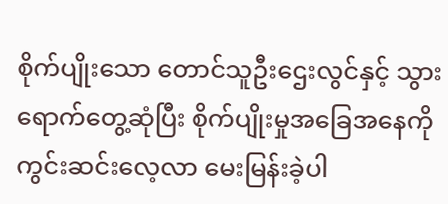စိုက်ပျိုးသော တောင်သူဦးဌေးလွင်နှင့် သွားရောက်တွေ့ဆုံပြီး စိုက်ပျိုးမှုအခြေအနေကို ကွင်းဆင်းလေ့လာ မေးမြန်းခဲ့ပါ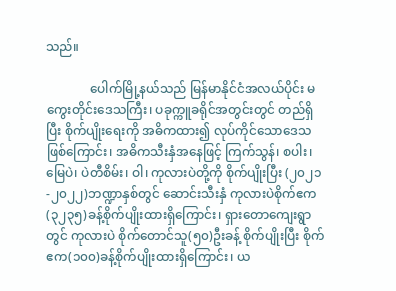သည်။

              ပေါက်မြို့နယ်သည် မြန်မာနိုင်ငံအလယ်ပိုင်း မကွေးတိုင်းဒေသကြီး၊ ပခုက္ကူခရိုင်အတွင်းတွင် တည်ရှိပြီး စိုက်ပျိုးရေးကို အဓိကထား၍ လုပ်ကိုင်သောဒေသဖြစ်ကြောင်း၊ အဓိကသီးနှံအနေဖြင့် ကြက်သွန်၊ စပါး၊ မြေပဲ၊ ပဲတီစိမ်း၊ ဝါ၊ ကုလားပဲတို့ကို စိုက်ပျိုးပြီး (၂၀၂၁-၂၀၂၂)ဘဏ္ဍာနှစ်တွင် ဆောင်းသီးနှံ ကုလားပဲစိုက်ဧက(၃၂၃၅)ခန့်စိုက်ပျိုးထားရှိကြောင်း၊ ရှားတောကျေးရွာတွင် ကုလားပဲ စိုက်တောင်သူ(၅၀)ဦးခန့် စိုက်ပျိုးပြီး စိုက်ဧက(၁၀၀)ခန့်စိုက်ပျိုးထားရှိကြောင်း၊ ယ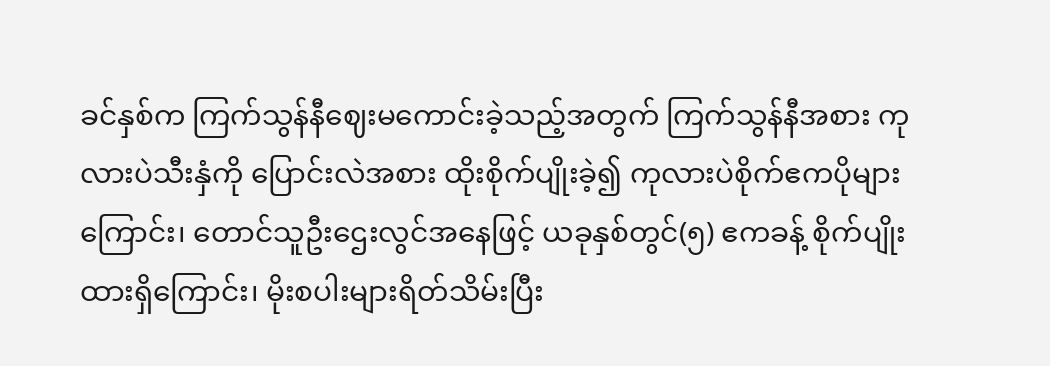ခင်နှစ်က ကြက်သွန်နီဈေးမကောင်းခဲ့သည့်အတွက် ကြက်သွန်နီအစား ကုလားပဲသီးနှံကို ပြောင်းလဲအစား ထိုးစိုက်ပျိုးခဲ့၍ ကုလားပဲစိုက်ဧကပိုများကြောင်း၊ တောင်သူဦးဌေးလွင်အနေဖြင့် ယခုနှစ်တွင်(၅) ဧကခန့် စိုက်ပျိုးထားရှိကြောင်း၊ မိုးစပါးများရိတ်သိမ်းပြီး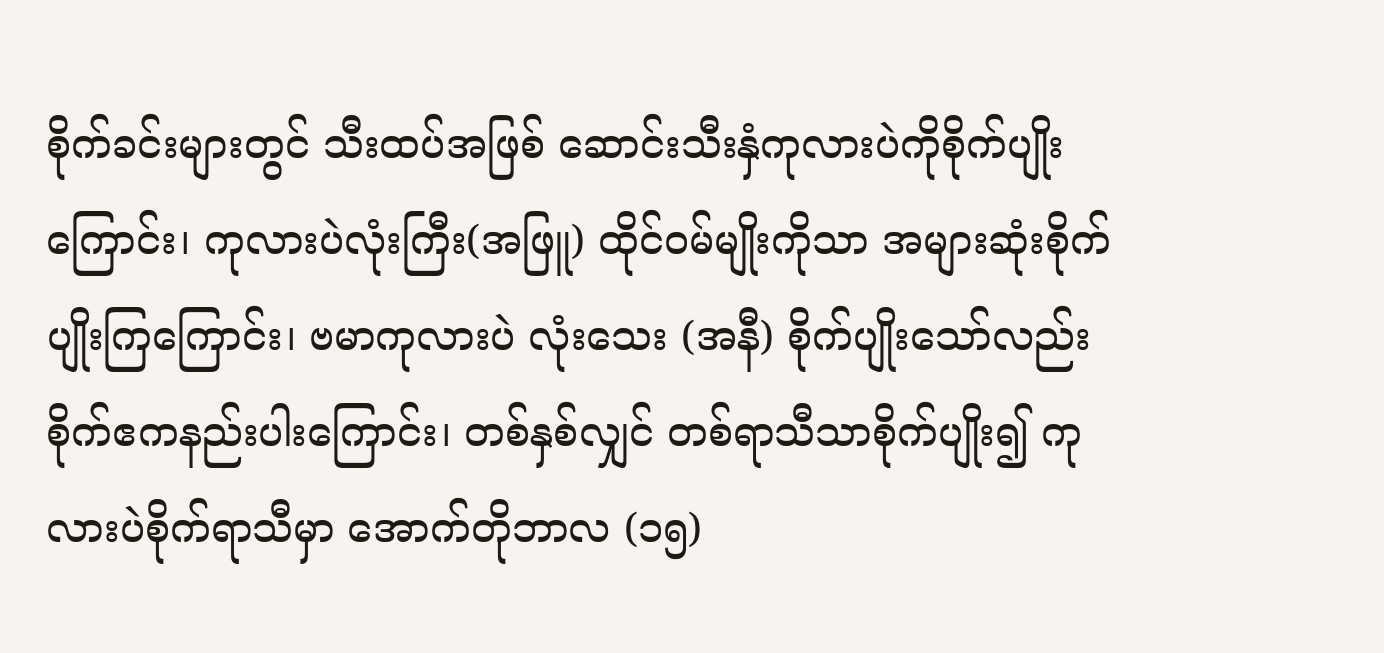စိုက်ခင်းများတွင် သီးထပ်အဖြစ် ဆောင်းသီးနှံကုလားပဲကိုစိုက်ပျိုးကြောင်း၊ ကုလားပဲလုံးကြီး(အဖြူ) ထိုင်ဝမ်မျိုးကိုသာ အများဆုံးစိုက်ပျိုးကြကြောင်း၊ ဗမာကုလားပဲ လုံးသေး (အနီ) စိုက်ပျိုးသော်လည်း စိုက်ဧကနည်းပါးကြောင်း၊ တစ်နှစ်လျှင် တစ်ရာသီသာစိုက်ပျိုး၍ ကုလားပဲစိုက်ရာသီမှာ အောက်တိုဘာလ (၁၅)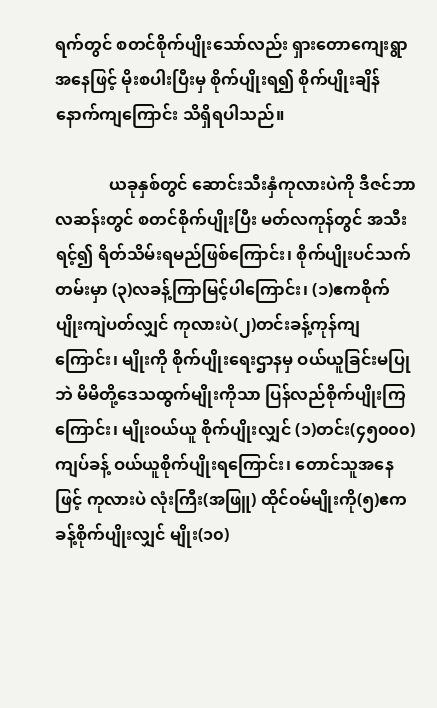ရက်တွင် စတင်စိုက်ပျိုးသော်လည်း ရှားတောကျေးရွာအနေဖြင့် မိုးစပါးပြီးမှ စိုက်ပျိုးရ၍ စိုက်ပျိုးချိန် နောက်ကျကြောင်း သိရှိရပါသည်။

             ယခုနှစ်တွင် ဆောင်းသီးနှံကုလားပဲကို ဒီဇင်ဘာလဆန်းတွင် စတင်စိုက်ပျိုးပြီး မတ်လကုန်တွင် အသီးရင့်၍ ရိတ်သိမ်းရမည်ဖြစ်ကြောင်း၊ စိုက်ပျိုးပင်သက်တမ်းမှာ (၃)လခန့်ကြာမြင့်ပါကြောင်း၊ (၁)ဧကစိုက်ပျိုးကျဲပတ်လျှင် ကုလားပဲ(၂)တင်းခန့်ကုန်ကျကြောင်း၊ မျိုးကို စိုက်ပျိုးရေးဌာနမှ ဝယ်ယူခြင်းမပြုဘဲ မိမိတို့ဒေသထွက်မျိုးကိုသာ ပြန်လည်စိုက်ပျိုးကြကြောင်း၊ မျိုးဝယ်ယူ စိုက်ပျိုးလျှင် (၁)တင်း(၄၅၀၀၀)ကျပ်ခန့် ဝယ်ယူစိုက်ပျိုးရကြောင်း၊ တောင်သူအနေဖြင့် ကုလားပဲ လုံးကြီး(အဖြူ) ထိုင်ဝမ်မျိုးကို(၅)ဧကခန့်စိုက်ပျိုးလျှင် မျိုး(၁၀)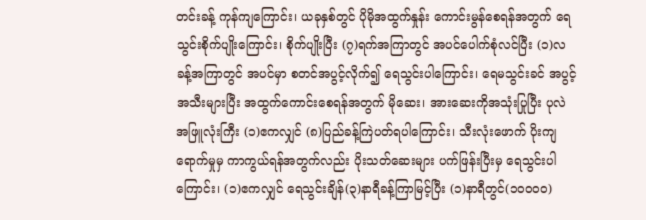တင်းခန့် ကုန်ကျကြောင်း၊ ယခုနှစ်တွင် ပိုမိုအထွက်နှုန်း ကောင်းမွန်စေရန်အတွက် ရေသွင်းစိုက်ပျိုးကြောင်း၊ စိုက်ပျိုးပြီး (၇)ရက်အကြာတွင် အပင်ပေါက်စုံလင်ပြီး (၁)လခန့်အကြာတွင် အပင်မှာ စတင်အပွင့်လိုက်၍ ရေသွင်းပါကြောင်း၊ ရေမသွင်းခင် အပွင့်အသီးများပြီး အထွက်ကောင်းစေရန်အတွက် မိုဆေး၊ အားဆေးကိုအသုံးပြုပြီး ပုလဲအဖြူလုံးကြီး (၁)ဧကလျှင် (၈)ပြည်ခန့်ကြဲပတ်ရပါကြောင်း၊ သီးလုံးဖောက် ပိုးကျရောက်မှုမှ ကာကွယ်ရန်အတွက်လည်း ပိုးသတ်ဆေးများ ပက်ဖြန်းပြီးမှ ရေသွင်းပါကြောင်း၊ (၁)ဧကလျှင် ရေသွင်းချိန်(၃)နာရီခန့်ကြာမြင့်ပြီး (၁)နာရီတွင်(၁၀၀၀၀)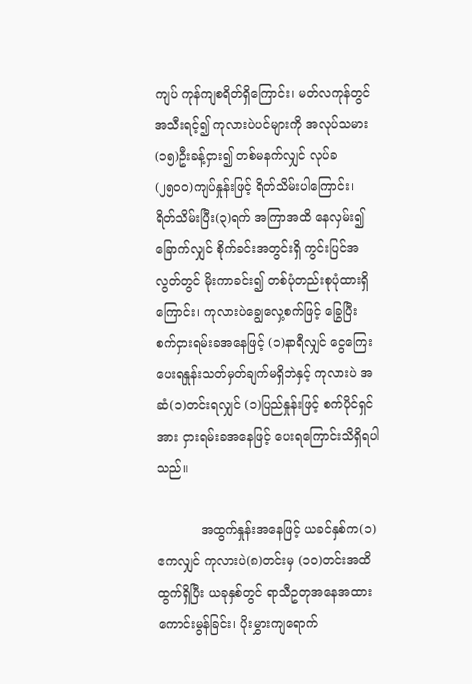ကျပ် ကုန်ကျစရိတ်ရှိကြောင်း၊ မတ်လကုန်တွင် အသီးရင့်၍ ကုလားပဲပင်များကို အလုပ်သမား(၁၅)ဦးခန့်ငှား၍ တစ်မနက်လျှင် လုပ်ခ (၂၅၀၀)ကျပ်နှုန်းဖြင့် ရိတ်သိမ်းပါကြောင်း၊ ရိတ်သိမ်းပြီး(၃)ရက် အကြာအထိ နေလှမ်း၍ ခြောက်လျှင် စိုက်ခင်းအတွင်းရှိ ကွင်းပြင်အလွတ်တွင် မိုးကာခင်း၍ တစ်ပုံတည်းစုပုံထားရှိကြောင်း၊ ကုလားပဲချွေလှေ့စက်ဖြင့် ခြွေပြီး စက်ငှားရမ်းခအနေဖြင့် (၁)နာရီလျှင် ငွေကြေးပေးရနှုန်းသတ်မှတ်ချက်မရှိဘဲနှင့် ကုလားပဲ အဆံ(၁)တင်းရလျှင် (၁)ပြည်နှုန်းဖြင့် စက်ပိုင်ရှင်အား ငှားရမ်းခအနေဖြင့် ပေးရကြောင်းသိရှိရပါသည်။

           အထွက်နှုန်းအနေဖြင့် ယခင်နှစ်က(၁)ဧကလျှင် ကုလားပဲ(၈)တင်းမှ (၁၀)တင်းအထိထွက်ရှိပြီး ယခုနှစ်တွင် ရာသီဥတုအနေအထားကောင်းမွန်ခြင်း၊ ပိုးမွှားကျရောက်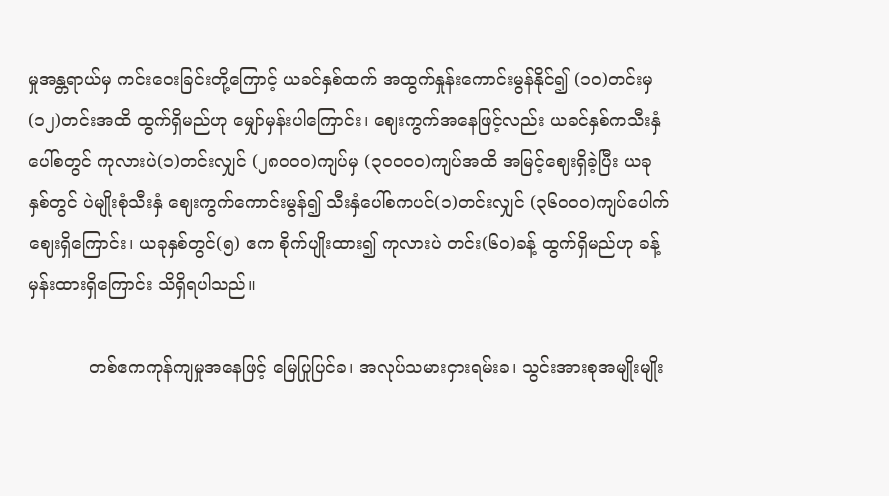မှုအန္တရာယ်မှ ကင်းဝေးခြင်းတို့ကြောင့် ယခင်နှစ်ထက် အထွက်နှုန်းကောင်းမွန်နိုင်၍ (၁၀)တင်းမှ (၁၂)တင်းအထိ ထွက်ရှိမည်ဟု မျှော်မှန်းပါကြောင်း၊ ဈေးကွက်အနေဖြင့်လည်း ယခင်နှစ်ကသီးနှံပေါ်စတွင် ကုလားပဲ(၁)တင်းလျှင် (၂၈၀၀၀)ကျပ်မှ (၃၀၀၀၀)ကျပ်အထိ အမြင့်ဈေးရှိခဲ့ပြီး ယခုနှစ်တွင် ပဲမျိုးစုံသီးနှံ ဈေးကွက်ကောင်းမွန်၍ သီးနှံပေါ်စကပင်(၁)တင်းလျှင် (၃၆၀၀၀)ကျပ်ပေါက်ဈေးရှိကြောင်း၊ ယခုနှစ်တွင်(၅) ဧက စိုက်ပျိုးထား၍ ကုလားပဲ တင်း(၆၀)ခန့် ထွက်ရှိမည်ဟု ခန့်မှန်းထားရှိကြောင်း သိရှိရပါသည်။

           တစ်ဧကကုန်ကျမှုအနေဖြင့် မြေပြုပြင်ခ၊ အလုပ်သမားငှားရမ်းခ၊ သွင်းအားစုအမျိုးမျိုး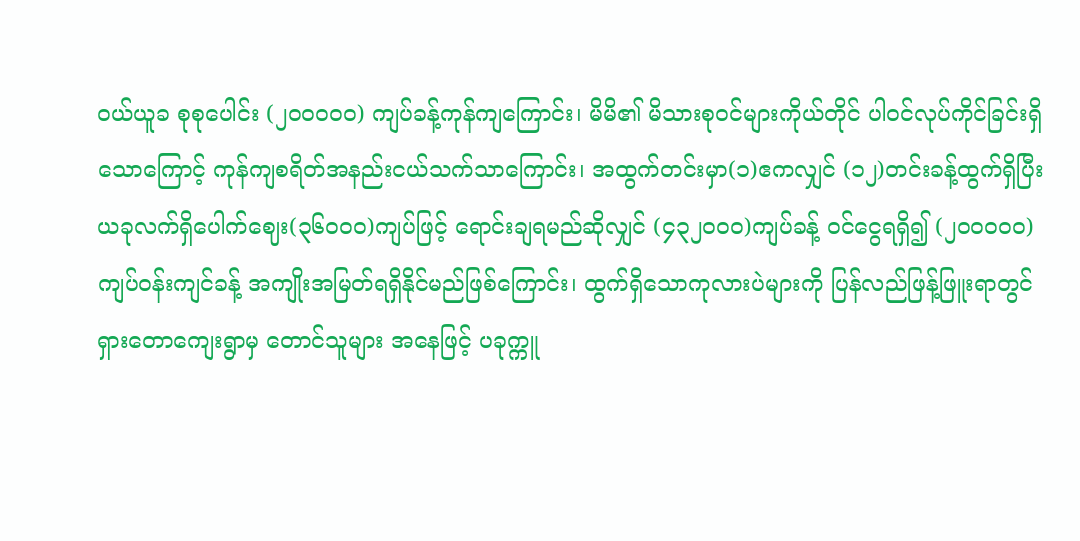ဝယ်ယူခ စုစုပေါင်း (၂၀၀၀၀၀) ကျပ်ခန့်ကုန်ကျကြောင်း၊ မိမိ၏ မိသားစုဝင်များကိုယ်တိုင် ပါဝင်လုပ်ကိုင်ခြင်းရှိသောကြောင့် ကုန်ကျစရိတ်အနည်းငယ်သက်သာကြောင်း၊ အထွက်တင်းမှာ(၁)ဧကလျှင် (၁၂)တင်းခန့်ထွက်ရှိပြီး ယခုလက်ရှိပေါက်ဈေး(၃၆၀၀၀)ကျပ်ဖြင့် ရောင်းချရမည်ဆိုလျှင် (၄၃၂၀၀၀)ကျပ်ခန့် ဝင်ငွေရရှိ၍ (၂၀၀၀၀၀)ကျပ်ဝန်းကျင်ခန့် အကျိုးအမြတ်ရရှိနိုင်မည်ဖြစ်ကြောင်း၊ ထွက်ရှိသောကုလားပဲများကို ပြန်လည်ဖြန့်ဖြူးရာတွင် ရှားတောကျေးရွာမှ တောင်သူများ အနေဖြင့် ပခုက္ကူ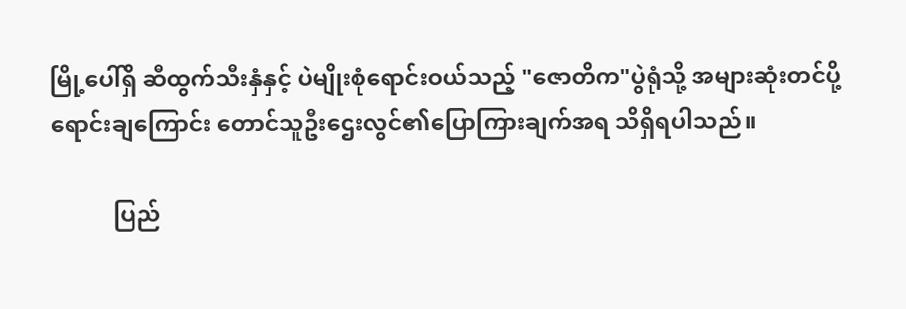မြို့ပေါ်ရှိ ဆီထွက်သီးနှံနှင့် ပဲမျိုးစုံရောင်းဝယ်သည့် "ဇောတိက"ပွဲရုံသို့ အများဆုံးတင်ပို့ ရောင်းချကြောင်း တောင်သူဦးဌေးလွင်၏ပြောကြားချက်အရ သိရှိရပါသည်။

           ပြည်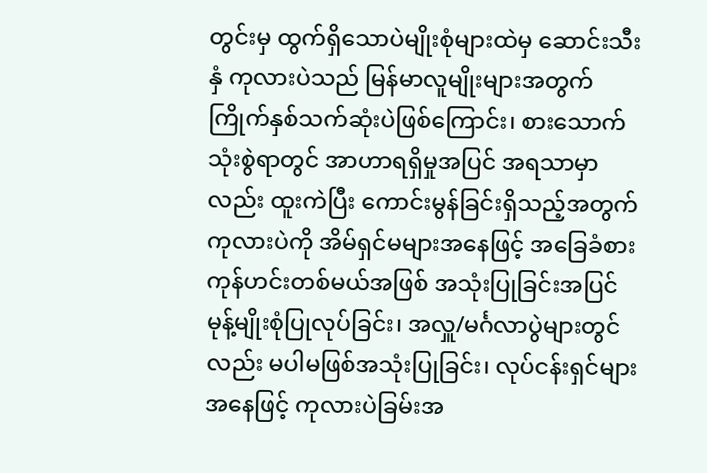တွင်းမှ ထွက်ရှိသောပဲမျိုးစုံများထဲမှ ဆောင်းသီးနှံ ကုလားပဲသည် မြန်မာလူမျိုးများအတွက် ကြိုက်နှစ်သက်ဆုံးပဲဖြစ်ကြောင်း၊ စားသောက်သုံးစွဲရာတွင် အာဟာရရှိမှုအပြင် အရသာမှာလည်း ထူးကဲပြီး ကောင်းမွန်ခြင်းရှိသည့်အတွက် ကုလားပဲကို အိမ်ရှင်မများအနေဖြင့် အခြေခံစားကုန်ဟင်းတစ်မယ်အဖြစ် အသုံးပြုခြင်းအပြင် မုန့်မျိုးစုံပြုလုပ်ခြင်း၊ အလှူ/မင်္ဂလာပွဲများတွင်လည်း မပါမဖြစ်အသုံးပြုခြင်း၊ လုပ်ငန်းရှင်များအနေဖြင့် ကုလားပဲခြမ်းအ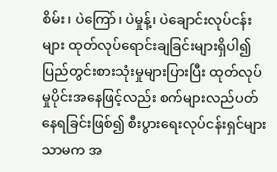စိမ်း၊ ပဲကြော်၊ ပဲမှုန့်၊ ပဲချောင်းလုပ်ငန်းများ ထုတ်လုပ်ရောင်းချခြင်းများရှိပါ၍ ပြည်တွင်းစားသုံးမှုများပြားပြီး ထုတ်လုပ်မှုပိုင်းအနေဖြင့်လည်း စက်များလည်ပတ်နေရခြင်းဖြစ်၍ စီးပွားရေးလုပ်ငန်းရှင်များသာမက အ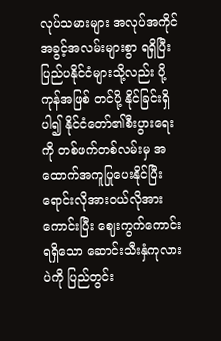လုပ်သမားများ အလုပ်အကိုင်အခွင့်အလမ်းများစွာ ရရှိပြီးပြည်ပနိုင်ငံများသို့လည်း ပို့ကုန်အဖြစ် တင်ပို့ နိုင်ခြင်းရှိပါ၍ နိုင်ငံတော်၏စီးပွားရေးကို တစ်ဖက်တစ်လမ်းမှ အထောက်အကူပြုပေးနိုင်ပြီး ရောင်းလိုအားဝယ်လိုအားကောင်းပြီး ဈေးကွက်ကောင်းရရှိသော ဆောင်းသီးနှံကုလားပဲကို ပြည်တွင်း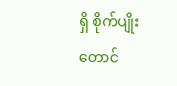ရှိ စိုက်ပျိုးတောင်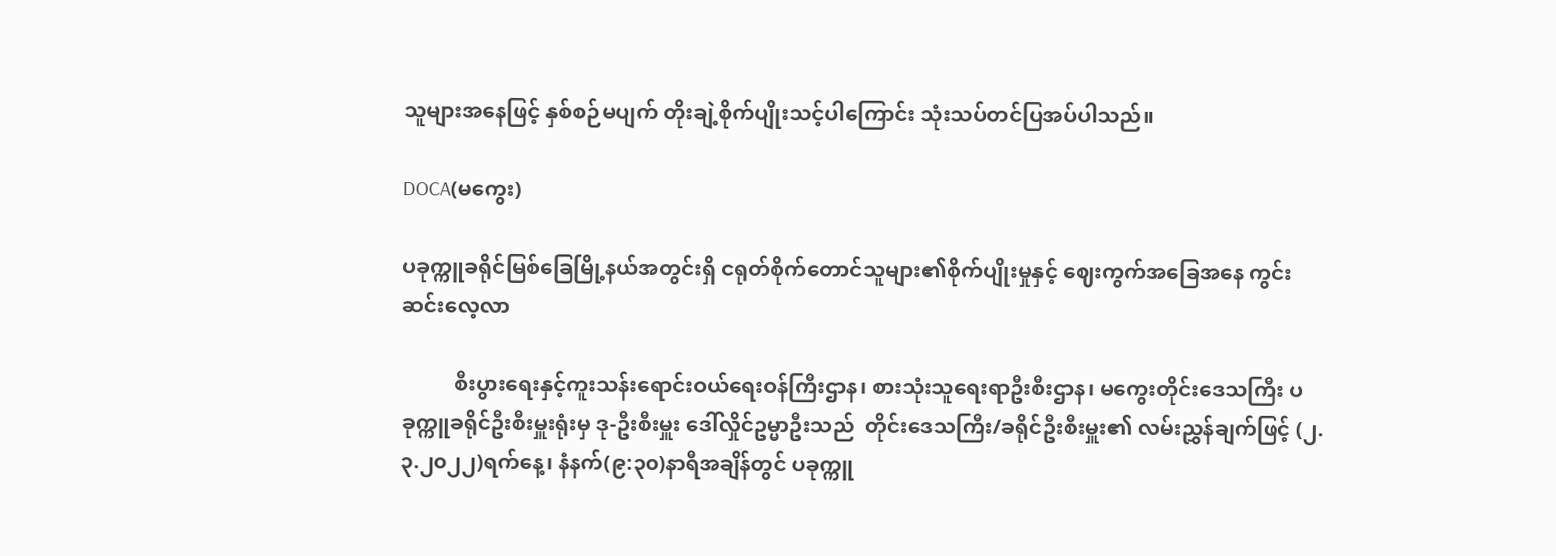သူများအနေဖြင့် နှစ်စဉ်မပျက် တိုးချဲ့စိုက်ပျိုးသင့်ပါကြောင်း သုံးသပ်တင်ပြအပ်ပါသည်။

DOCA(မကွေး)

ပခုက္ကူခရိုင်မြစ်ခြေမြို့နယ်အတွင်းရှိ ငရုတ်စိုက်တောင်သူများ၏စိုက်ပျိုးမှုနှင့် ဈေးကွက်အခြေအနေ ကွင်းဆင်းလေ့လာ

          စီးပွားရေးနှင့်ကူးသန်းရောင်းဝယ်ရေးဝန်ကြီးဌာန၊ စားသုံးသူရေးရာဦးစီးဌာန၊ မကွေးတိုင်းဒေသကြီး ပခုက္ကူခရိုင်ဦးစီးမှူးရုံးမှ ဒု-ဦးစီးမှူး ဒေါ်လှိုင်ဥမ္မာဦးသည်  တိုင်းဒေသကြီး/ခရိုင်ဦးစီးမှူး၏ လမ်းညွှန်ချက်ဖြင့် (၂.၃.၂၀၂၂)ရက်နေ့၊ နံနက်(၉:၃၀)နာရီအချိန်တွင် ပခုက္ကူ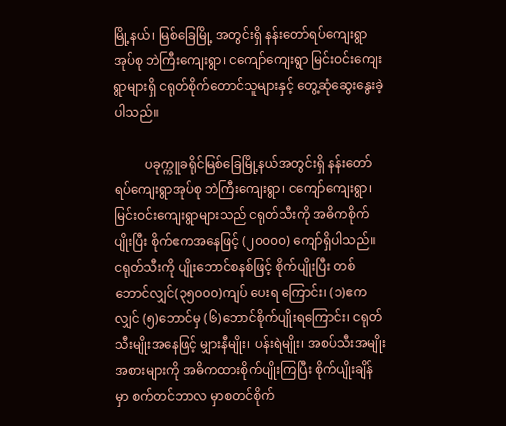မြို့နယ်၊ မြစ်ခြေမြို့ အတွင်းရှိ နန်းတော်ရပ်ကျေးရွာအုပ်စု ဘဲကြီးကျေးရွာ၊ ငကျော်ကျေးရွာ မြင်းဝင်းကျေးရွာများရှိ ငရုတ်စိုက်တောင်သူများနှင့် တွေ့ဆုံဆွေးနွေးခဲ့ပါသည်။

          ပခုက္ကူခရိုင်မြစ်ခြေမြို့နယ်အတွင်းရှိ နန်းတော်ရပ်ကျေးရွာအုပ်စု ဘဲကြီးကျေးရွာ၊ ငကျော်ကျေးရွာ၊ မြင်းဝင်းကျေးရွာများသည် ငရုတ်သီးကို အဓိကစိုက်ပျိုးပြီး စိုက်ဧကအနေဖြင့် (၂၀၀၀၀) ကျော်ရှိပါသည်။ ငရုတ်သီးကို ပျိုးဘောင်စနစ်ဖြင့် စိုက်ပျိုးပြီး တစ်ဘောင်လျှင်(၃၅၀၀၀)ကျပ် ပေးရ ကြောင်း၊ (၁)ဧကလျှင် (၅)ဘောင်မှ (၆)ဘောင်စိုက်ပျိုးရကြောင်း၊ ငရုတ်သီးမျိုးအနေဖြင့် မျှားနီမျိုး၊ ပန်းရဲမျိုး၊ အစပ်သီးအမျိုးအစားများကို အဓိကထားစိုက်ပျိုးကြပြီး စိုက်ပျိုးချိန်မှာ စက်တင်ဘာလ မှာစတင်စိုက်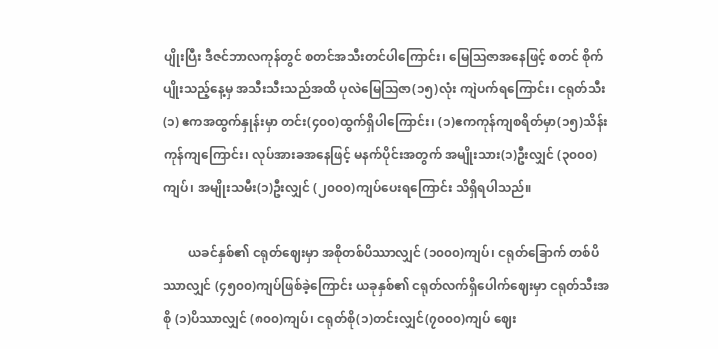ပျိုးပြီး ဒီဇင်ဘာလကုန်တွင် စတင်အသီးတင်ပါကြောင်း၊ မြေဩဇာအနေဖြင့် စတင် စိုက်ပျိုးသည့်နေ့မှ အသီးသီးသည်အထိ ပုလဲမြေဩဇာ(၁၅)လုံး ကျဲပက်ရကြောင်း၊ ငရုတ်သီး(၁) ဧကအထွက်နှုန်းမှာ တင်း(၄၀၀)ထွက်ရှိပါကြောင်း၊ (၁)ဧကကုန်ကျစရိတ်မှာ(၁၅)သိန်း ကုန်ကျကြောင်း၊ လုပ်အားခအနေဖြင့် မနက်ပိုင်းအတွက် အမျိုးသား(၁)ဦးလျှင် (၃၀၀၀)ကျပ်၊ အမျိုးသမီး(၁)ဦးလျှင် (၂၀၀၀)ကျပ်ပေးရကြောင်း သိရှိရပါသည်။

        ယခင်နှစ်၏ ငရုတ်ဈေးမှာ အစိုတစ်ပိဿာလျှင် (၁၀၀၀)ကျပ်၊ ငရုတ်ခြောက် တစ်ပိဿာလျှင် (၄၅၀၀)ကျပ်ဖြစ်ခဲ့ကြောင်း ယခုနှစ်၏ ငရုတ်လက်ရှိပေါက်ဈေးမှာ ငရုတ်သီးအစို (၁)ပိဿာလျှင် (၈၀၀)ကျပ်၊ ငရုတ်စို(၁)တင်းလျှင်(၇၀၀၀)ကျပ် ဈေး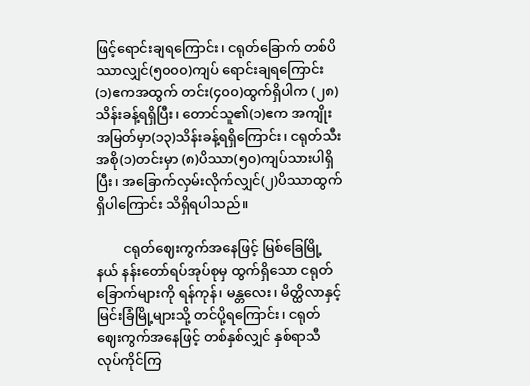ဖြင့်ရောင်းချရကြောင်း၊ ငရုတ်ခြောက် တစ်ပိဿာလျှင်(၅၀၀၀)ကျပ် ရောင်းချရကြောင်း (၁)ဧကအထွက် တင်း(၄၀၀)ထွက်ရှိပါက (၂၈)သိန်းခန့်ရရှိပြီး၊ တောင်သူ၏(၁)ဧက အကျိုးအမြတ်မှာ(၁၃)သိန်းခန့်ရရှိကြောင်း၊ ငရုတ်သီး အစို(၁)တင်းမှာ (၈)ပိဿာ(၅၀)ကျပ်သားပါရှိပြီး၊ အခြောက်လှမ်းလိုက်လျှင်(၂)ပိဿာထွက်ရှိပါကြောင်း သိရှိရပါသည်။

        ငရုတ်ဈေးကွက်အနေဖြင့် မြစ်ခြေမြို့နယ် နန်းတော်ရပ်အုပ်စုမှ ထွက်ရှိသော ငရုတ်ခြောက်များကို ရန်ကုန်၊ မန္တလေး၊ မိတ္ထိလာနှင့် မြင်းခြံမြို့များသို့ တင်ပို့ရကြောင်း၊ ငရုတ်ဈေးကွက်အနေဖြင့် တစ်နှစ်လျှင် နှစ်ရာသီလုပ်ကိုင်ကြ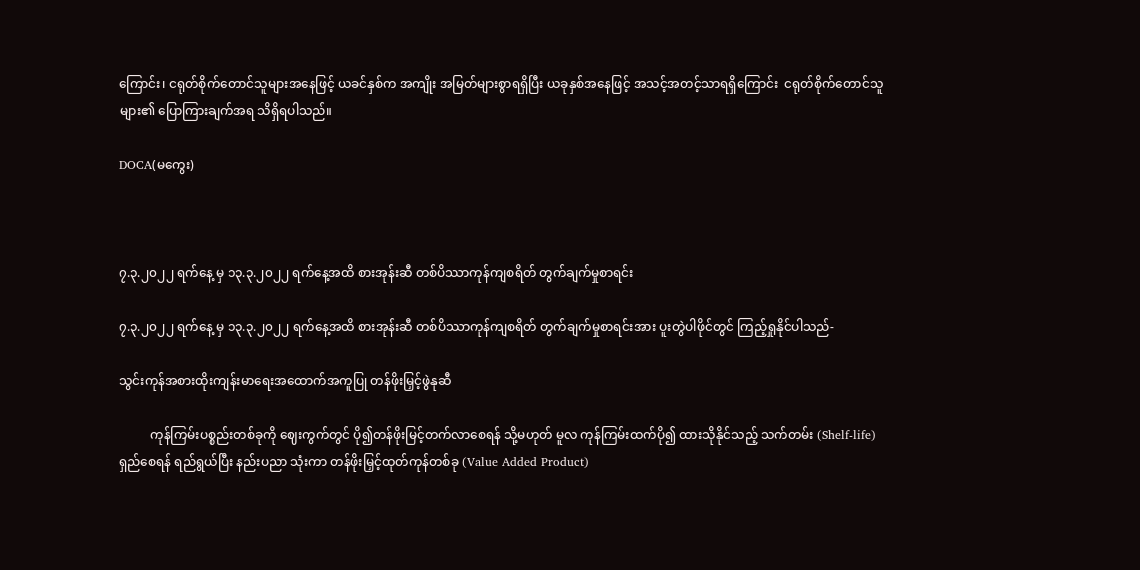ကြောင်း၊ ငရုတ်စိုက်တောင်သူများအနေဖြင့် ယခင်နှစ်က အကျိုး အမြတ်များစွာရရှိပြီး ယခုနှစ်အနေဖြင့် အသင့်အတင့်သာရရှိကြောင်း  ငရုတ်စိုက်တောင်သူများ၏ ပြောကြားချက်အရ သိရှိရပါသည်။

DOCA(မကွေး)



၇.၃.၂၀၂၂ ရက်နေ့ မှ ၁၃.၃.၂၀၂၂ ရက်နေ့အထိ စားအုန်းဆီ တစ်ပိဿာကုန်ကျစရိတ် တွက်ချက်မှုစာရင်း

၇.၃.၂၀၂၂ ရက်နေ့ မှ ၁၃.၃.၂၀၂၂ ရက်နေ့အထိ စားအုန်းဆီ တစ်ပိဿာကုန်ကျစရိတ် တွက်ချက်မှုစာရင်းအား ပူးတွဲပါဖိုင်တွင် ကြည့်ရှုနိုင်ပါသည်-

သွင်းကုန်အစားထိုးကျန်းမာရေးအထောက်အကူပြု တန်ဖိုးမြှင့်ဖွဲနုဆီ

          ကုန်ကြမ်းပစ္စည်းတစ်ခုကို ဈေးကွက်တွင် ပို၍တန်ဖိုးမြင့်တက်လာစေရန် သို့မဟုတ် မူလ ကုန်ကြမ်းထက်ပို၍ ထားသိုနိုင်သည့် သက်တမ်း (Shelf-life) ရှည်စေရန် ရည်ရွယ်ပြီး နည်းပညာ သုံးကာ တန်ဖိုးမြှင့်ထုတ်ကုန်တစ်ခု (Value Added Product)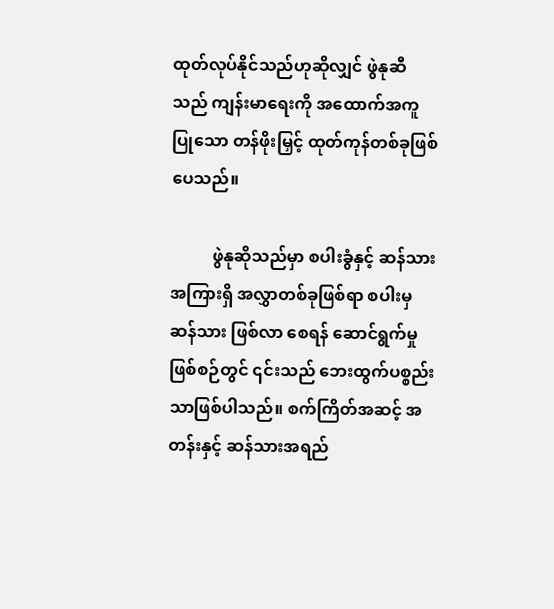ထုတ်လုပ်နိုင်သည်ဟုဆိုလျှင် ဖွဲနုဆီသည် ကျန်းမာရေးကို အထောက်အကူပြုသော တန်ဖိုးမြှင့် ထုတ်ကုန်တစ်ခုဖြစ်ပေသည်။

          ဖွဲနုဆိုသည်မှာ စပါးခွံနှင့် ဆန်သားအကြားရှိ အလွှာတစ်ခုဖြစ်ရာ စပါးမှ ဆန်သား ဖြစ်လာ စေရန် ဆောင်ရွက်မှုဖြစ်စဉ်တွင် ၎င်းသည် ဘေးထွက်ပစ္စည်းသာဖြစ်ပါသည်။ စက်ကြိတ်အဆင့် အတန်းနှင့် ဆန်သားအရည်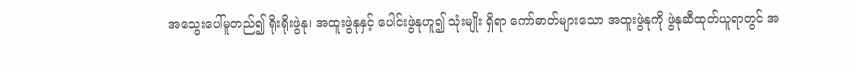အသွေးပေါ်မူတည်၍ ရိုးရိုးဖွဲနု၊ အထူးဖွဲနုနှင့် ပေါင်းဖွဲနုဟူ၍ သုံးမျိုး ရှိရာ ကော်ဓာတ်များသော အထူးဖွဲနုကို ဖွဲနုဆီထုတ်ယူရာတွင် အ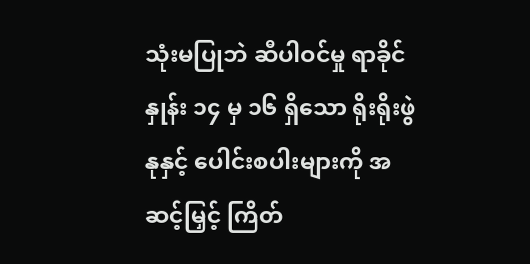သုံးမပြုဘဲ ဆီပါဝင်မှု ရာခိုင်နှုန်း ၁၄ မှ ၁၆ ရှိသော ရိုးရိုးဖွဲနုနှင့် ပေါင်းစပါးများကို အဆင့်မြှင့် ကြိတ်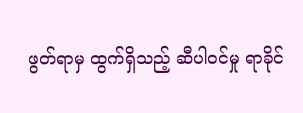ဖွတ်ရာမှ ထွက်ရှိသည့် ဆီပါဝင်မှု ရာခိုင်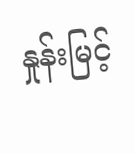နှုန်းမြင့်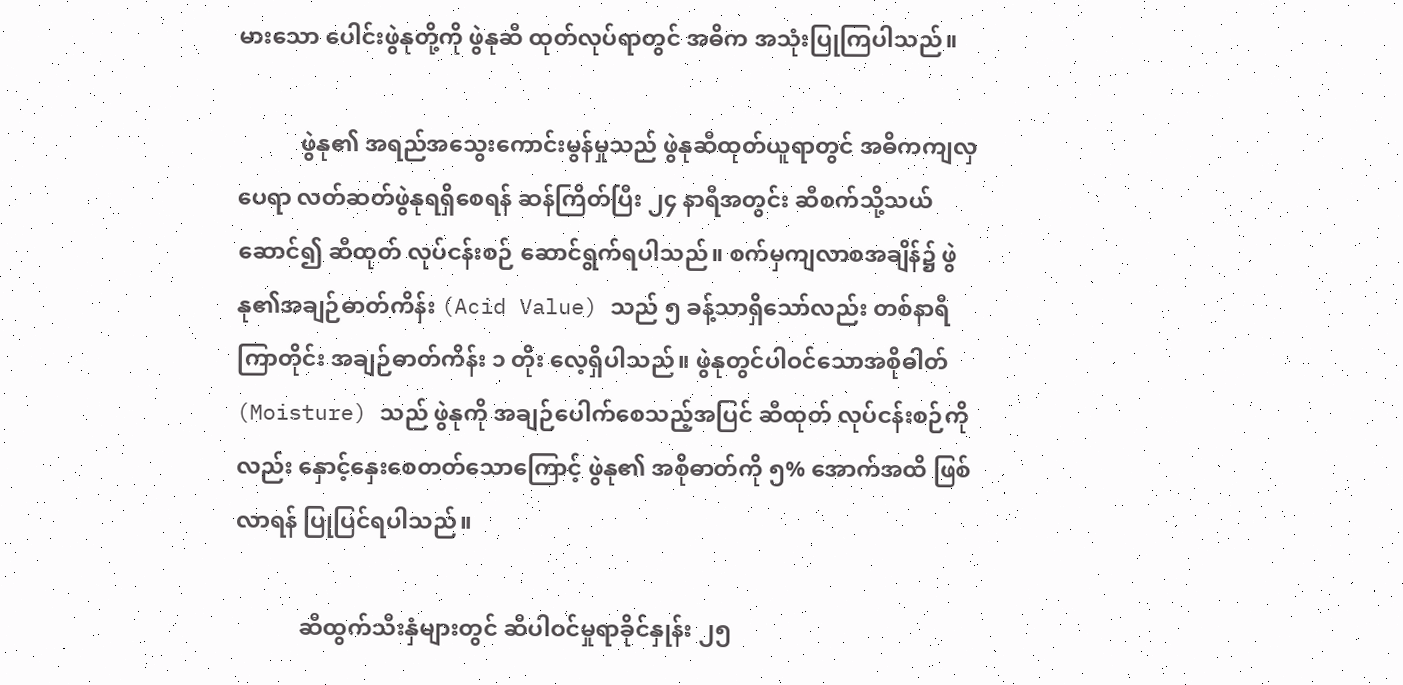မားသော ပေါင်းဖွဲနုတို့ကို ဖွဲနုဆီ ထုတ်လုပ်ရာတွင် အဓိက အသုံးပြုကြပါသည်။

           ဖွဲနု၏ အရည်အသွေးကောင်းမွန်မှုသည် ဖွဲနုဆီထုတ်ယူရာတွင် အဓိကကျလှပေရာ လတ်ဆတ်ဖွဲနုရရှိစေရန် ဆန်ကြိတ်ပြီး ၂၄ နာရီအတွင်း ဆီစက်သို့သယ်ဆောင်၍ ဆီထုတ် လုပ်ငန်းစဉ် ဆောင်ရွက်ရပါသည်။ စက်မှကျလာစအချိန်၌ ဖွဲနု၏အချဉ်ဓာတ်ကိန်း (Acid Value) သည် ၅ ခန့်သာရှိသော်လည်း တစ်နာရီကြာတိုင်း အချဉ်ဓာတ်ကိန်း ၁ တိုး လေ့ရှိပါသည်။ ဖွဲနုတွင်ပါဝင်သောအစိုဓါတ် (Moisture) သည် ဖွဲနုကို အချဉ်ပေါက်စေသည့်အပြင် ဆီထုတ် လုပ်ငန်းစဉ်ကိုလည်း နှောင့်နှေးစေတတ်သောကြောင့် ဖွဲနု၏ အစိုဓာတ်ကို ၅% အောက်အထိ ဖြစ်လာရန် ပြုပြင်ရပါသည်။

           ဆီထွက်သီးနှံများတွင် ဆီပါဝင်မှုရာခိုင်နှုန်း ၂၅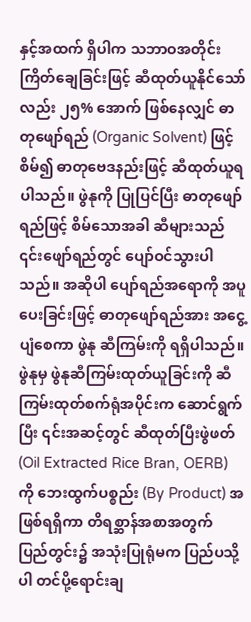နှင့်အထက် ရှိပါက သဘာဝအတိုင်း ကြိတ်ချေခြင်းဖြင့် ဆီထုတ်ယူနိုင်သော်လည်း ၂၅% အောက် ဖြစ်နေလျှင် ဓာတုဖျော်ရည် (Organic Solvent) ဖြင့်စိမ်၍ ဓာတုဗေဒနည်းဖြင့် ဆီထုတ်ယူရပါသည်။ ဖွဲနုကို ပြုပြင်ပြီး ဓာတုဖျော်ရည်ဖြင့် စိမ်သောအခါ ဆီများသည် ၎င်း‌ဖျော်ရည်တွင် ပျော်ဝင်သွားပါသည်။ အဆိုပါ ပျော်ရည်အရောကို အပူပေးခြင်းဖြင့် ဓာတုဖျော်ရည်အား အငွေ့ပျံစေကာ ဖွဲနု ဆီကြမ်းကို ရရှိပါသည်။ ဖွဲနုမှ ဖွဲနုဆီကြမ်းထုတ်ယူခြင်းကို ဆီကြမ်းထုတ်စက်ရုံအပိုင်းက ဆောင်ရွက်ပြီး ၎င်းအဆင့်တွင် ဆီထုတ်ပြီးဖွဲဖတ် (Oil Extracted Rice Bran, OERB) ကို ဘေးထွက်ပစ္စည်း (By Product) အဖြစ်ရရှိကာ တိရစ္ဆာန်အစာအတွက် ပြည်တွင်း၌ အသုံးပြုရုံမက ပြည်ပသို့ပါ တင်ပို့ရောင်းချ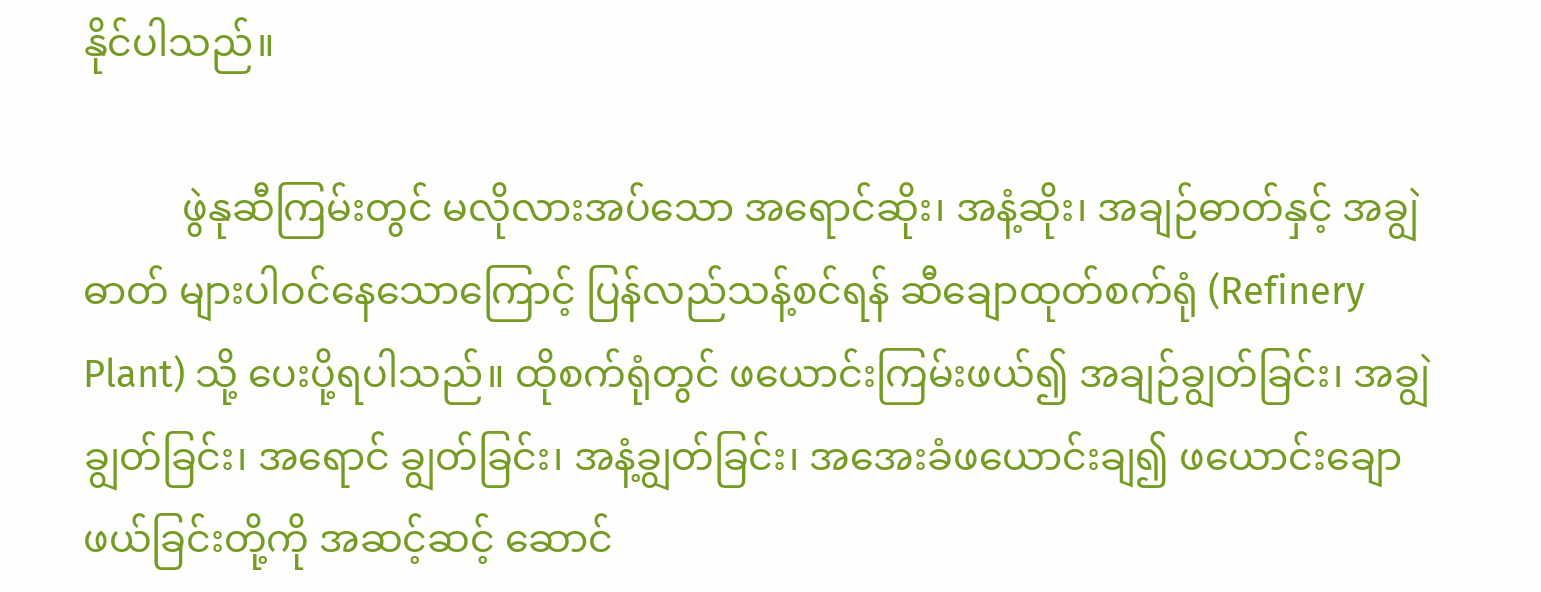နိုင်ပါသည်။

          ဖွဲနုဆီကြမ်းတွင် မလိုလားအပ်သော အရောင်ဆိုး၊ အနံ့ဆိုး၊ အချဉ်ဓာတ်နှင့် အချွဲဓာတ် များပါဝင်နေသောကြောင့် ပြန်လည်သန့်စင်ရန် ဆီချောထုတ်စက်ရုံ (Refinery Plant) သို့ ပေးပို့ရပါသည်။ ထိုစက်ရုံတွင် ဖယောင်းကြမ်းဖယ်၍ အချဉ်ချွတ်ခြင်း၊ အချွဲချွတ်ခြင်း၊ အရောင် ချွတ်ခြင်း၊ အနံ့ချွတ်ခြင်း၊ အအေးခံဖယောင်းချ၍ ဖယောင်းချောဖယ်ခြင်းတို့ကို အဆင့်ဆင့် ဆောင်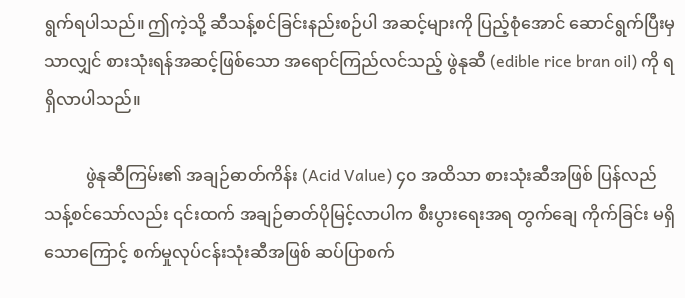ရွက်ရပါသည်။ ဤကဲ့သို့ ဆီသန့်စင်ခြင်းနည်းစဉ်ပါ အဆင့်များကို ပြည့်စုံအောင် ဆောင်ရွက်ပြီးမှသာလျှင် စားသုံးရန်အဆင့်ဖြစ်သော အရောင်ကြည်လင်သည့် ဖွဲနုဆီ (edible rice bran oil) ကို ရရှိလာပါသည်။

          ဖွဲနုဆီကြမ်း၏ အချဉ်ဓာတ်ကိန်း (Acid Value) ၄၀ အထိသာ စားသုံးဆီအဖြစ် ပြန်လည် သန့်စင်သော်လည်း ၎င်းထက် အချဉ်ဓာတ်ပိုမြင့်လာပါက စီးပွားရေးအရ တွက်ချေ ကိုက်ခြင်း မရှိသောကြောင့် စက်မှုလုပ်ငန်းသုံးဆီအဖြစ် ဆပ်ပြာစက်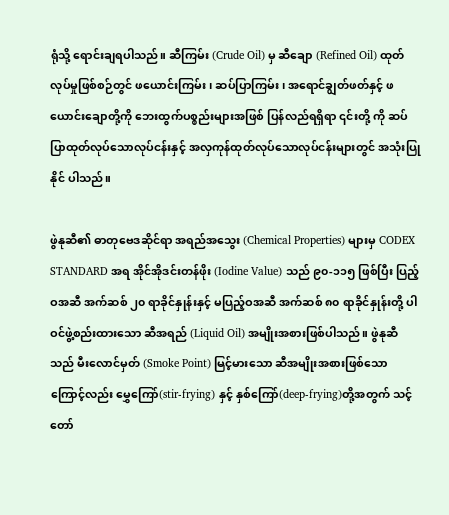ရုံသို့ ရောင်းချရပါသည်။ ဆီကြမ်း (Crude Oil) မှ ဆီချော (Refined Oil) ထုတ်လုပ်မှုဖြစ်စဉ်တွင် ဖယောင်းကြမ်း၊ ဆပ်ပြာကြမ်း၊ အရောင်ချွတ်ဖတ်နှင့် ဖယောင်းချောတို့ကို ဘေးထွက်ပစ္စည်းများအဖြစ် ပြန်လည်ရရှိရာ ၎င်းတို့ ကို ဆပ်ပြာထုတ်လုပ်သောလုပ်ငန်းနှင့် အလှကုန်ထုတ်လုပ်သောလုပ်ငန်းများတွင် အသုံးပြုနိုင် ပါသည်။

ဖွဲနုဆီ၏ ဓာတုဗေဒဆိုင်ရာ အရည်အသွေး (Chemical Properties) များမှ CODEX STANDARD အရ အိုင်အိုဒင်းတန်ဖိုး (Iodine Value) သည် ၉၀-၁၁၅ ဖြစ်ပြီး ပြည့်ဝအဆီ အက်ဆစ် ၂၀ ရာခိုင်နှုန်းနှင့် မပြည့်ဝအဆီ အက်ဆစ် ၈၀ ရာခိုင်နှုန်းတို့ ပါဝင်ဖွဲ့စည်းထားသော ဆီအရည် (Liquid Oil) အမျိုးအစားဖြစ်ပါသည်။ ဖွဲနုဆီသည် မီးလောင်မှတ် (Smoke Point) မြင့်မားသော ဆီအမျိုးအစားဖြစ်သောကြောင့်လည်း မွှေကြော်(stir-frying) နှင့် နှစ်ကြော်(deep-frying)တို့အတွက် သင့်တော်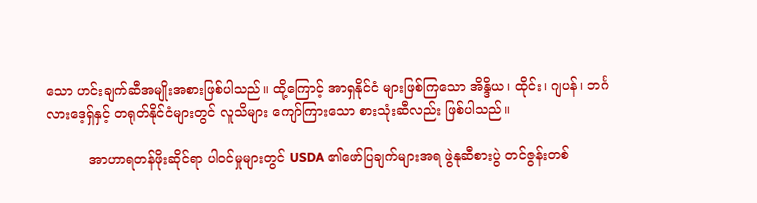သော ဟင်းချက်ဆီအမျိုးအစားဖြစ်ပါသည်။ ထို့ကြောင့် အာရှနိုင်ငံ များဖြစ်ကြသော အိန္ဒိယ၊ ထိုင်း၊ ဂျပန်၊ ဘင်္ဂလားဒေ့ရှ်နှင့် တရုတ်နိုင်ငံများတွင် လူသိများ ကျော်ကြားသော စားသုံးဆီလည်း ဖြစ်ပါသည်။

          အာဟာရတန်ဖိုးဆိုင်ရာ ပါဝင်မှုများတွင် USDA ၏ဖော်ပြချက်များအရ ဖွဲနုဆီစားပွဲ တင်ဇွန်းတစ်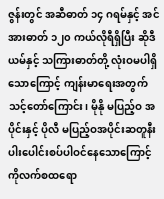ဇွန်းတွင် အဆီဓာတ် ၁၄ ဂရမ်နှင့် အင်အားဓာတ် ၁၂၀ ကယ်လိုရီရှိပြီး ဆိုဒီယမ်နှင့် သကြားဓာတ်တို့ လုံးဝမပါရှိသောကြောင့် ကျန်းမာရေးအတွက် သင့်တော်ကြောင်း၊ မိုနို မပြည့်ဝ အပိုင်းနှင့် ပိုလီ မပြည့်ဝအပိုင်းဆတူနီးပါးပေါင်းစပ်ပါဝင်နေသောကြောင့် ကိုလက်စထရော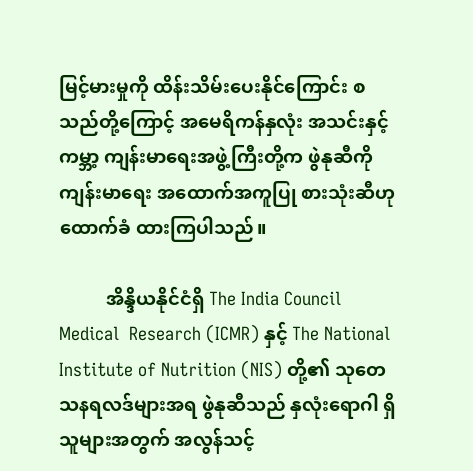မြင့်မားမှုကို ထိန်းသိမ်းပေးနိုင်ကြောင်း စသည်တို့ကြောင့် အမေရိကန်နှလုံး အသင်းနှင့် ကမ္ဘာ့ ကျန်းမာရေးအဖွဲ့ကြီးတို့က ဖွဲနုဆီကို ကျန်းမာရေး အထောက်အကူပြု စားသုံးဆီဟု ထောက်ခံ ထားကြပါသည်။

          အိန္ဒိယနိုင်ငံရှိ The India Council Medical  Research (ICMR) နှင့် The National Institute of Nutrition (NIS) တို့၏ သုတေသနရလဒ်များအရ ဖွဲနုဆီသည် နှလုံးရောဂါ ရှိသူများအတွက် အလွန်သင့်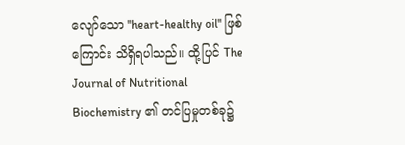လျော်သော ''heart-healthy oil'' ဖြစ်ကြောင်း သိရှိရပါသည်။ ထို့ပြင် The Journal of Nutritional Biochemistry ၏ တင်ပြမှုတစ်ခု၌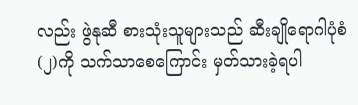လည်း ဖွဲနုဆီ စားသုံးသူများသည် ဆီးချိုရောဂါပုံစံ(၂)ကို သက်သာစေကြောင်း မှတ်သားခဲ့ရပါ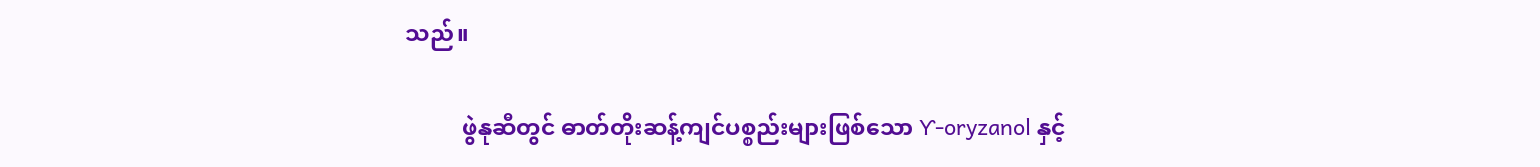သည်။

          ဖွဲနုဆီတွင် ဓာတ်တိုးဆန့်ကျင်ပစ္စည်းများဖြစ်သော Ƴ-oryzanol နှင့်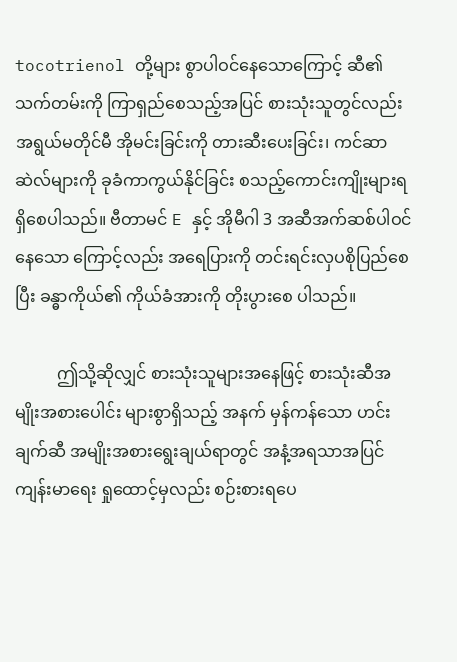tocotrienol တို့များ စွာပါဝင်နေသောကြောင့် ဆီ၏သက်တမ်းကို ကြာရှည်စေသည့်အပြင် စားသုံးသူတွင်လည်း အရွယ်မတိုင်မီ အိုမင်းခြင်းကို တားဆီးပေးခြင်း၊ ကင်ဆာဆဲလ်များကို ခုခံကာကွယ်နိုင်ခြင်း စသည့်ကောင်းကျိုးများရရှိစေပါသည်။ ဗီတာမင် E နှင့် အိုမီဂါ 3 အဆီအက်ဆစ်ပါဝင်နေသော ကြောင့်လည်း အရေပြားကို တင်းရင်းလှပစိုပြည်စေပြီး ခန္ဓာကိုယ်၏ ကိုယ်ခံအားကို တိုးပွားစေ ပါသည်။

          ဤသို့ဆိုလျှင် စားသုံးသူများအနေဖြင့် စားသုံးဆီအမျိုးအစားပေါင်း များစွာရှိသည့် အနက် မှန်ကန်သော ဟင်းချက်ဆီ အမျိုးအစားရွေးချယ်ရာတွင် အနံ့အရသာအပြင် ကျန်းမာရေး ရှုထောင့်မှလည်း စဉ်းစားရပေ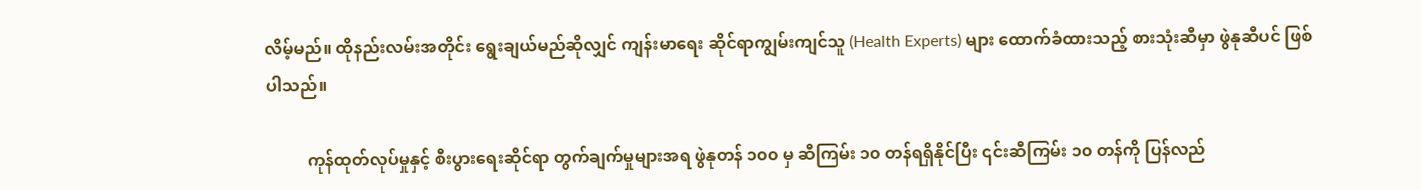လိမ့်မည်။ ထိုနည်းလမ်းအတိုင်း ရွေးချယ်မည်ဆိုလျှင် ကျန်းမာရေး ဆိုင်ရာကျွမ်းကျင်သူ (Health Experts) များ ထောက်ခံထားသည့် စားသုံးဆီမှာ ဖွဲနုဆီပင် ဖြစ်ပါသည်။

          ကုန်ထုတ်လုပ်မှုနှင့် စီးပွားရေးဆိုင်ရာ တွက်ချက်မှုများအရ ဖွဲနုတန် ၁၀၀ မှ ဆီကြမ်း ၁၀ တန်ရရှိနိုင်ပြီး ၎င်းဆီကြမ်း ၁၀ တန်ကို ပြန်လည်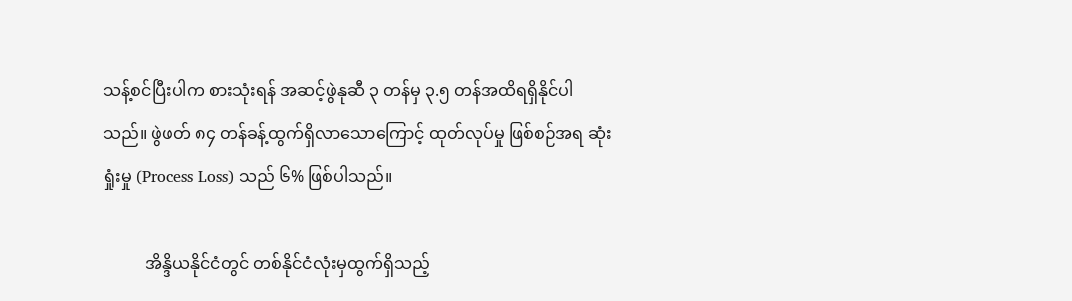သန့်စင်ပြီးပါက စားသုံးရန် အဆင့်ဖွဲနုဆီ ၃ တန်မှ ၃.၅ တန်အထိရရှိနိုင်ပါသည်။ ဖွဲဖတ် ၈၄ တန်ခန့်ထွက်ရှိလာသောကြောင့် ထုတ်လုပ်မှု ဖြစ်စဉ်အရ ဆုံးရှုံးမှု (Process Loss) သည် ၆% ဖြစ်ပါသည်။

          အိန္ဒိယနိုင်ငံတွင် တစ်နိုင်ငံလုံးမှထွက်ရှိသည့်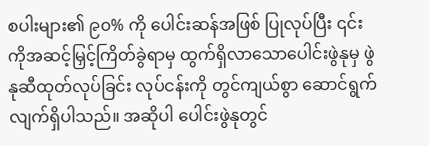စပါးများ၏ ၉၀% ကို ပေါင်းဆန်အဖြစ် ပြုလုပ်ပြီး ၎င်းကိုအဆင့်မြှင့်ကြိတ်ခွဲရာမှ ထွက်ရှိလာသောပေါင်းဖွဲနုမှ ဖွဲနုဆီထုတ်လုပ်ခြင်း လုပ်ငန်းကို တွင်ကျယ်စွာ ဆောင်ရွက်လျက်ရှိပါသည်။ အဆိုပါ ပေါင်းဖွဲနုတွင်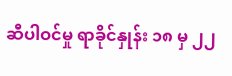ဆီပါဝင်မှု ရာခိုင်နှုန်း ၁၈ မှ ၂၂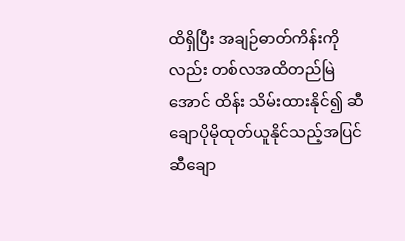ထိရှိပြီး အချဉ်ဓာတ်ကိန်းကိုလည်း တစ်လအထိတည်မြဲအောင် ထိန်း သိမ်းထားနိုင်၍ ဆီချောပိုမိုထုတ်ယူနိုင်သည့်အပြင် ဆီချော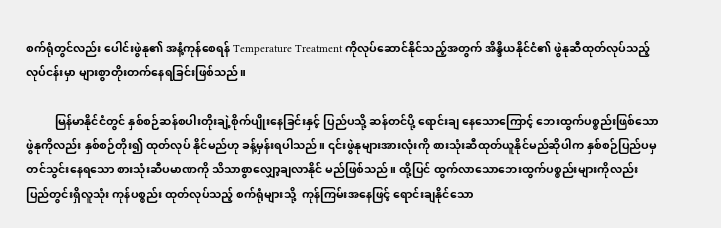စက်ရုံတွင်လည်း ပေါင်းဖွဲနု၏ အနံ့ကုန်စေရန် Temperature Treatment ကိုလုပ်ဆောင်နိုင်သည့်အတွက် အိန္ဒိယနိုင်ငံ၏ ဖွဲနုဆီထုတ်လုပ်သည့်လုပ်ငန်းမှာ များစွာတိုးတက်နေရခြင်းဖြစ်သည်။

          မြန်မာနိုင်ငံတွင် နှစ်စဉ်ဆန်စပါးတိုးချဲ့စိုက်ပျိုးနေခြင်းနှင့် ပြည်ပသို့ ဆန်တင်ပို့ ရောင်းချ နေသောကြောင့် ဘေးထွက်ပစ္စည်းဖြစ်သော ဖွဲနုကိုလည်း နှစ်စဉ်တိုး၍ ထုတ်လုပ် နိုင်မည်ဟု ခန့်မှန်းရပါသည်။ ၎င်းဖွဲနုများအားလုံးကို စားသုံးဆီထုတ်ယူနိုင်မည်ဆိုပါက နှစ်စဉ်ပြည်ပမှ တင်သွင်းနေရသော စားသုံးဆီပမာဏကို သိသာစွာလျှော့ချလာနိုင် မည်ဖြစ်သည်။ ထို့ပြင် ထွက်လာသောဘေးထွက်ပစ္စည်းများကိုလည်း ပြည်တွင်းရှိလူသုံး ကုန်ပစ္စည်း ထုတ်လုပ်သည့် စက်ရုံများသို့  ကုန်ကြမ်းအနေဖြင့် ရောင်းချနိုင်သော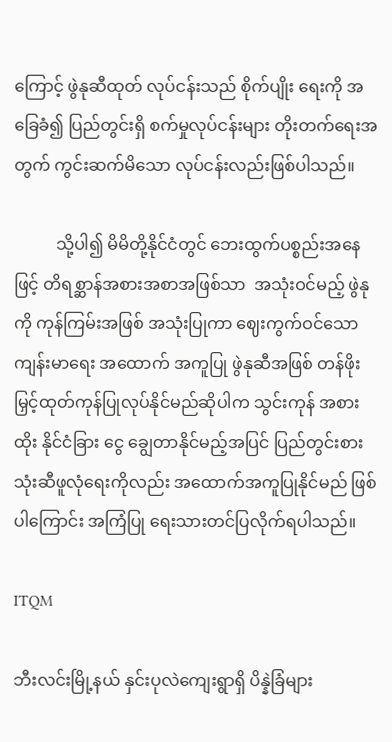ကြောင့် ဖွဲနုဆီထုတ် လုပ်ငန်းသည် စိုက်ပျိုး ရေးကို အခြေခံ၍ ပြည်တွင်းရှိ စက်မှုလုပ်ငန်းများ တိုးတက်ရေးအတွက် ကွင်းဆက်မိသော လုပ်ငန်းလည်းဖြစ်ပါသည်။

          သို့ပါ၍ မိမိတို့နိုင်ငံတွင် ဘေးထွက်ပစ္စည်းအနေဖြင့် တိရစ္ဆာန်အစားအစာအဖြစ်သာ  အသုံးဝင်မည့် ဖွဲနုကို ကုန်ကြမ်းအဖြစ် အသုံးပြုကာ ဈေးကွက်ဝင်သော ကျန်းမာရေး အထောက် အကူပြု ဖွဲနုဆီအဖြစ် တန်ဖိုးမြှင့်ထုတ်ကုန်ပြုလုပ်နိုင်မည်ဆိုပါက သွင်းကုန် အစားထိုး နိုင်ငံခြား ငွေ ချွေတာနိုင်မည့်အပြင် ပြည်တွင်းစားသုံးဆီဖူလုံရေးကိုလည်း အထောက်အကူပြုနိုင်မည် ဖြစ်ပါကြောင်း အကြံပြု ရေးသားတင်ပြလိုက်ရပါသည်။

ITQM

ဘီးလင်းမြို့နယ် နှင်းပုလဲကျေးရွာရှိ ပိန္နဲခြံများ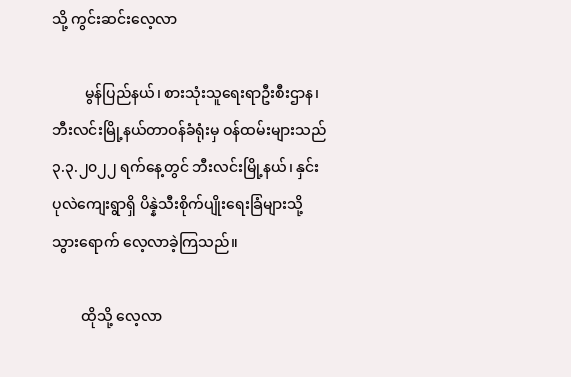သို့ ကွင်းဆင်းလေ့လာ

         မွန်ပြည်နယ်၊ စားသုံးသူရေးရာဦးစီးဌာန၊ ဘီးလင်းမြို့နယ်တာဝန်ခံရုံးမှ ဝန်ထမ်းများသည် ၃.၃.၂၀၂၂ ရက်နေ့တွင် ဘီးလင်းမြို့နယ်၊ နှင်းပုလဲကျေးရွာရှိ ပိန္နဲသီးစိုက်ပျိုးရေးခြံများသို့ သွားရောက် လေ့လာခဲ့ကြသည်။

        ထိုသို့ လေ့လာ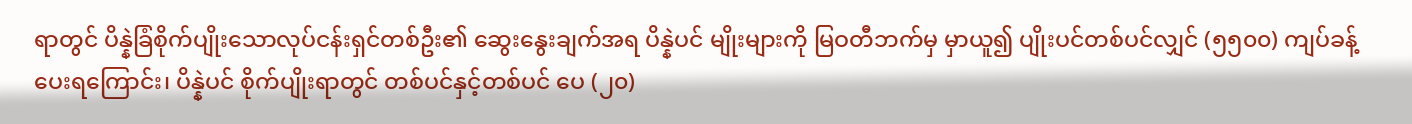ရာတွင် ပိန္နဲခြံစိုက်ပျိုးသောလုပ်ငန်းရှင်တစ်ဦး၏ ဆွေးနွေးချက်အရ ပိန္နဲပင် မျိုးများကို မြဝတီဘက်မှ မှာယူ၍ ပျိုးပင်တစ်ပင်လျှင် (၅၅၀၀) ကျပ်ခန့် ပေးရကြောင်း၊ ပိန္နဲပင် စိုက်ပျိုးရာတွင် တစ်ပင်နှင့်တစ်ပင် ပေ (၂၀)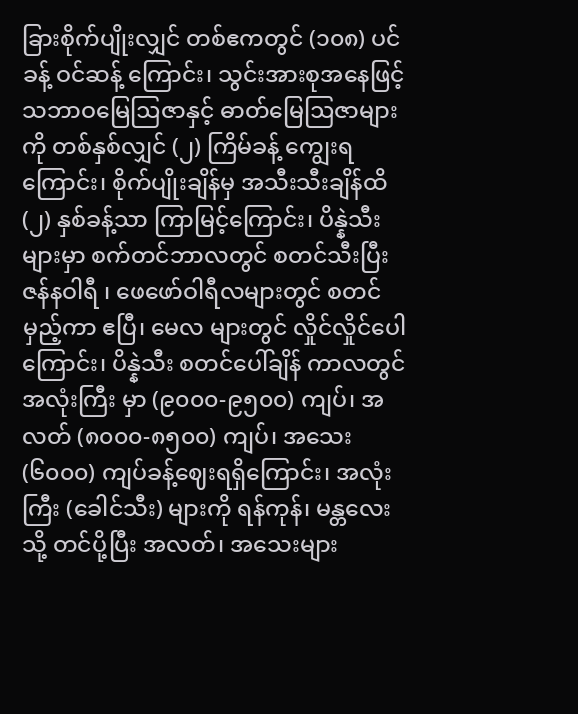ခြားစိုက်ပျိုးလျှင် တစ်ဧကတွင် (၁၀၈) ပင်ခန့် ဝင်ဆန့် ကြောင်း၊ သွင်းအားစုအနေဖြင့် သဘာဝမြေဩဇာနှင့် ဓာတ်မြေဩဇာများကို တစ်နှစ်လျှင် (၂) ကြိမ်ခန့် ကျွေးရကြောင်း၊ စိုက်ပျိုးချိန်မှ အသီးသီးချိန်ထိ (၂) နှစ်ခန့်သာ ကြာမြင့်ကြောင်း၊ ပိန္နဲသီး များမှာ စက်တင်ဘာလတွင် စတင်သီးပြီး ဇန်နဝါရီ ၊ ဖေဖော်ဝါရီလများတွင် စတင်မှည့်ကာ ဧပြီ၊ မေလ များတွင် လှိုင်လှိုင်ပေါကြောင်း၊ ပိန္နဲသီး စတင်ပေါ်ချိန် ကာလတွင် အလုံးကြီး မှာ (၉၀၀၀-၉၅၀၀) ကျပ်၊ အလတ် (၈၀၀၀-၈၅၀၀) ကျပ်၊ အသေး (၆၀၀၀) ကျပ်ခန့်ဈေးရရှိကြောင်း၊ အလုံးကြီး (ခေါင်သီး) များကို ရန်ကုန်၊ မန္တလေး သို့ တင်ပို့ပြီး အလတ်၊ အသေးများ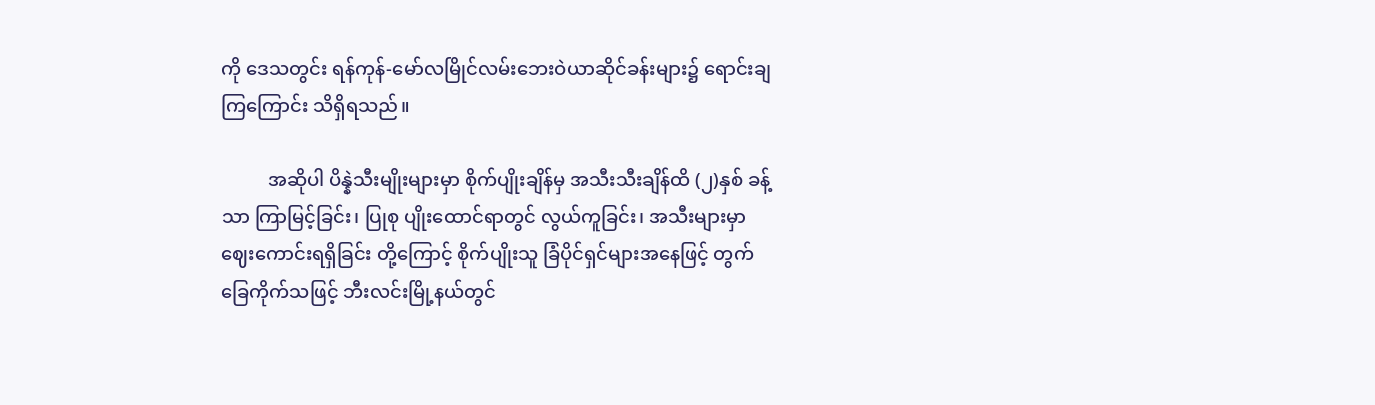ကို ဒေသတွင်း ရန်ကုန်-မော်လမြိုင်လမ်းဘေးဝဲယာဆိုင်ခန်းများ၌ ရောင်းချကြကြောင်း သိရှိရသည်။

          အဆိုပါ ပိန္နဲသီးမျိုးများမှာ စိုက်ပျိုးချိန်မှ အသီးသီးချိန်ထိ (၂)နှစ် ခန့်သာ ကြာမြင့်ခြင်း၊ ပြုစု ပျိုးထောင်ရာတွင် လွယ်ကူခြင်း၊ အသီးများမှာ ဈေးကောင်းရရှိခြင်း တို့ကြောင့် စိုက်ပျိုးသူ ခြံပိုင်ရှင်များအနေဖြင့် တွက်ခြေကိုက်သဖြင့် ဘီးလင်းမြို့နယ်တွင်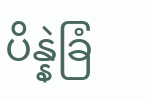ပိန္နဲခြံ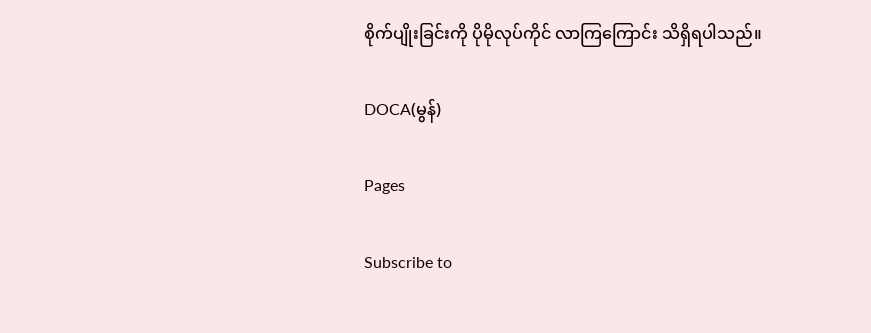စိုက်ပျိုးခြင်းကို ပိုမိုလုပ်ကိုင် လာကြကြောင်း သိရှိရပါသည်။

DOCA(မွန်)

Pages

Subscribe to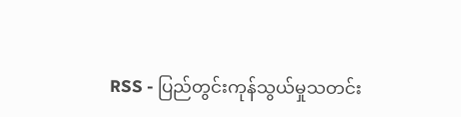RSS - ပြည်တွင်းကုန်သွယ်မှုသတင်း